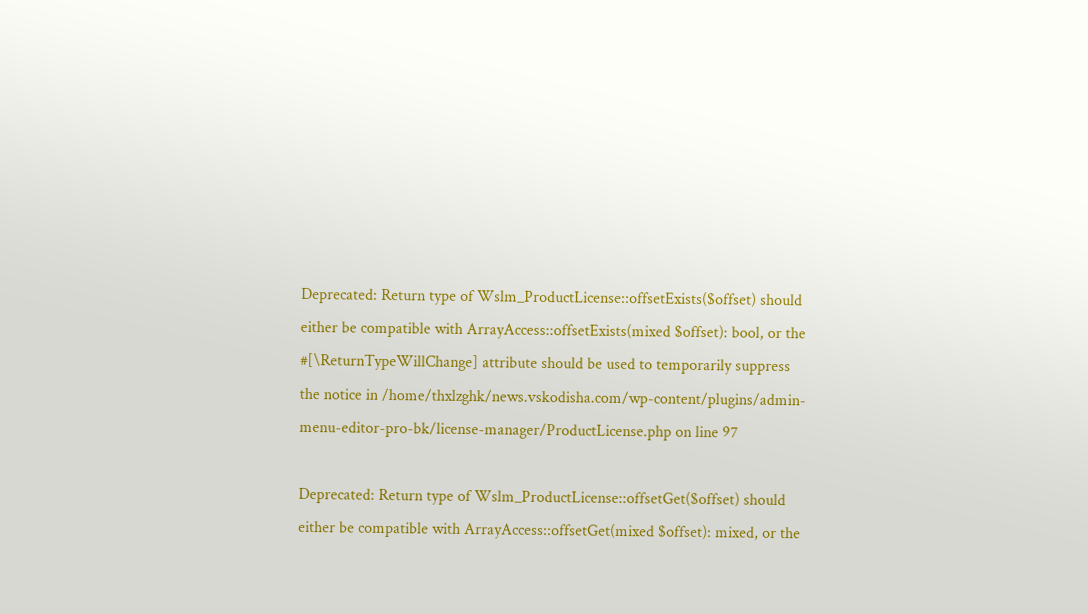Deprecated: Return type of Wslm_ProductLicense::offsetExists($offset) should either be compatible with ArrayAccess::offsetExists(mixed $offset): bool, or the #[\ReturnTypeWillChange] attribute should be used to temporarily suppress the notice in /home/thxlzghk/news.vskodisha.com/wp-content/plugins/admin-menu-editor-pro-bk/license-manager/ProductLicense.php on line 97

Deprecated: Return type of Wslm_ProductLicense::offsetGet($offset) should either be compatible with ArrayAccess::offsetGet(mixed $offset): mixed, or the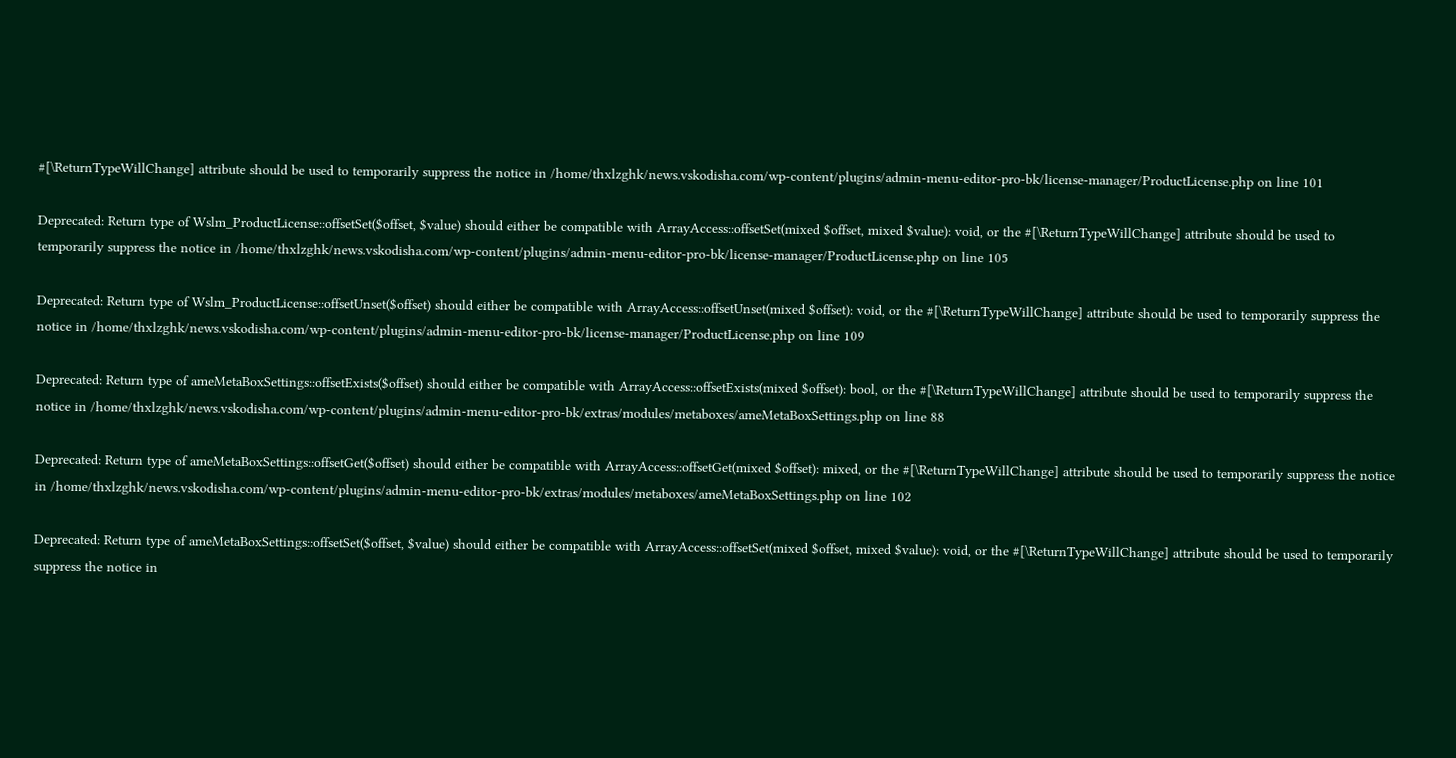#[\ReturnTypeWillChange] attribute should be used to temporarily suppress the notice in /home/thxlzghk/news.vskodisha.com/wp-content/plugins/admin-menu-editor-pro-bk/license-manager/ProductLicense.php on line 101

Deprecated: Return type of Wslm_ProductLicense::offsetSet($offset, $value) should either be compatible with ArrayAccess::offsetSet(mixed $offset, mixed $value): void, or the #[\ReturnTypeWillChange] attribute should be used to temporarily suppress the notice in /home/thxlzghk/news.vskodisha.com/wp-content/plugins/admin-menu-editor-pro-bk/license-manager/ProductLicense.php on line 105

Deprecated: Return type of Wslm_ProductLicense::offsetUnset($offset) should either be compatible with ArrayAccess::offsetUnset(mixed $offset): void, or the #[\ReturnTypeWillChange] attribute should be used to temporarily suppress the notice in /home/thxlzghk/news.vskodisha.com/wp-content/plugins/admin-menu-editor-pro-bk/license-manager/ProductLicense.php on line 109

Deprecated: Return type of ameMetaBoxSettings::offsetExists($offset) should either be compatible with ArrayAccess::offsetExists(mixed $offset): bool, or the #[\ReturnTypeWillChange] attribute should be used to temporarily suppress the notice in /home/thxlzghk/news.vskodisha.com/wp-content/plugins/admin-menu-editor-pro-bk/extras/modules/metaboxes/ameMetaBoxSettings.php on line 88

Deprecated: Return type of ameMetaBoxSettings::offsetGet($offset) should either be compatible with ArrayAccess::offsetGet(mixed $offset): mixed, or the #[\ReturnTypeWillChange] attribute should be used to temporarily suppress the notice in /home/thxlzghk/news.vskodisha.com/wp-content/plugins/admin-menu-editor-pro-bk/extras/modules/metaboxes/ameMetaBoxSettings.php on line 102

Deprecated: Return type of ameMetaBoxSettings::offsetSet($offset, $value) should either be compatible with ArrayAccess::offsetSet(mixed $offset, mixed $value): void, or the #[\ReturnTypeWillChange] attribute should be used to temporarily suppress the notice in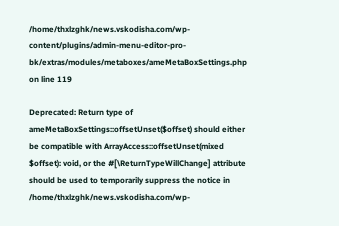/home/thxlzghk/news.vskodisha.com/wp-content/plugins/admin-menu-editor-pro-bk/extras/modules/metaboxes/ameMetaBoxSettings.php on line 119

Deprecated: Return type of ameMetaBoxSettings::offsetUnset($offset) should either be compatible with ArrayAccess::offsetUnset(mixed $offset): void, or the #[\ReturnTypeWillChange] attribute should be used to temporarily suppress the notice in /home/thxlzghk/news.vskodisha.com/wp-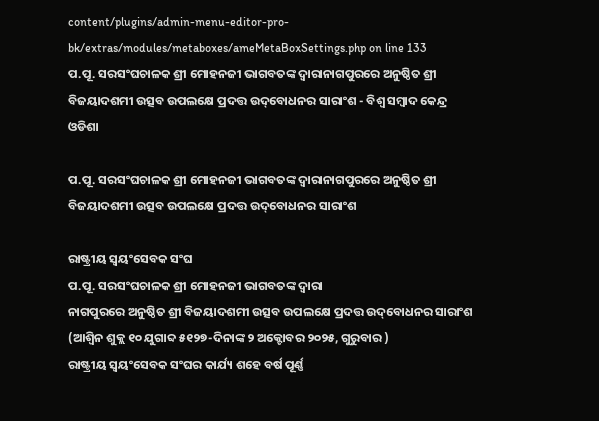content/plugins/admin-menu-editor-pro-bk/extras/modules/metaboxes/ameMetaBoxSettings.php on line 133
ପ.ପୂ. ସରସଂଘଚାଳକ ଶ୍ରୀ ମୋହନଜୀ ଭାଗବତଙ୍କ ଦ୍ୱାରାନାଗପୁରରେ ଅନୁଷ୍ଠିତ ଶ୍ରୀ ବିଜୟାଦଶମୀ ଉତ୍ସବ ଉପଲକ୍ଷେ ପ୍ରଦତ୍ତ ଉଦ୍‌ବୋଧନର ସାରାଂଶ - ବିଶ୍ୱ ସମ୍ବାଦ କେନ୍ଦ୍ର ଓଡିଶା

ପ.ପୂ. ସରସଂଘଚାଳକ ଶ୍ରୀ ମୋହନଜୀ ଭାଗବତଙ୍କ ଦ୍ୱାରାନାଗପୁରରେ ଅନୁଷ୍ଠିତ ଶ୍ରୀ ବିଜୟାଦଶମୀ ଉତ୍ସବ ଉପଲକ୍ଷେ ପ୍ରଦତ୍ତ ଉଦ୍‌ବୋଧନର ସାରାଂଶ

ରାଷ୍ଟ୍ରୀୟ ସ୍ୱୟଂସେବକ ସଂଘ
ପ.ପୂ. ସରସଂଘଚାଳକ ଶ୍ରୀ ମୋହନଜୀ ଭାଗବତଙ୍କ ଦ୍ୱାରା
ନାଗପୁରରେ ଅନୁଷ୍ଠିତ ଶ୍ରୀ ବିଜୟାଦଶମୀ ଉତ୍ସବ ଉପଲକ୍ଷେ ପ୍ରଦତ୍ତ ଉଦ୍‌ବୋଧନର ସାରାଂଶ
(ଆଶ୍ୱିନ ଶୁକ୍ଲ ୧୦ ଯୁଗାବ୍ଦ ୫୧୨୭-ଦିନାଙ୍କ ୨ ଅକ୍ଟୋବର ୨୦୨୫, ଗୁରୁବାର )
ରାଷ୍ଟ୍ରୀୟ ସ୍ୱୟଂସେବକ ସଂଘର କାର୍ଯ୍ୟ ଶହେ ବର୍ଷ ପୂର୍ଣ୍ଣ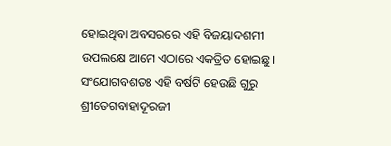ହୋଇଥିବା ଅବସରରେ ଏହି ବିଜୟାଦଶମୀ ଉପଲକ୍ଷେ ଆମେ ଏଠାରେ ଏକତ୍ରିତ ହୋଇଛୁ। ସଂଯୋଗବଶତଃ ଏହି ବର୍ଷଟି ହେଉଛି ଗୁରୁ ଶ୍ରୀତେଗବାହାଦୂରଜୀ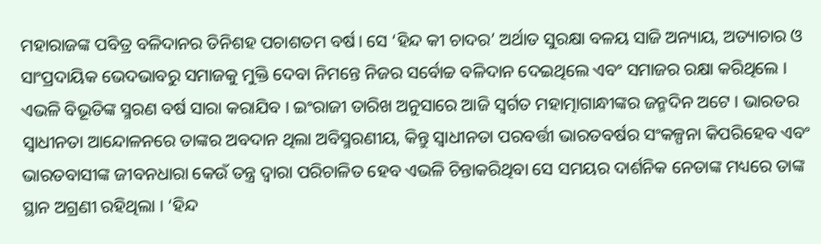ମହାରାଜଙ୍କ ପବିତ୍ର ବଳିଦାନର ତିନିଶହ ପଚାଶତମ ବର୍ଷ। ସେ ‘ହିନ୍ଦ କୀ ଚାଦର’ ଅର୍ଥାତ ସୁରକ୍ଷା ବଳୟ ସାଜି ଅନ୍ୟାୟ, ଅତ୍ୟାଚାର ଓ ସାଂପ୍ରଦାୟିକ ଭେଦଭାବରୁ ସମାଜକୁ ମୁକ୍ତି ଦେବା ନିମନ୍ତେ ନିଜର ସର୍ବୋଚ୍ଚ ବଳିଦାନ ଦେଇଥିଲେ ଏବଂ ସମାଜର ରକ୍ଷା କରିଥିଲେ । ଏଭଳି ବିଭୂତିଙ୍କ ସ୍ମରଣ ବର୍ଷ ସାରା କରାଯିବ । ଇଂରାଜୀ ତାରିଖ ଅନୁସାରେ ଆଜି ସ୍ୱର୍ଗତ ମହାତ୍ମାଗାନ୍ଧୀଙ୍କର ଜନ୍ମଦିନ ଅଟେ । ଭାରତର ସ୍ୱାଧୀନତା ଆନ୍ଦୋଳନରେ ତାଙ୍କର ଅବଦାନ ଥିଲା ଅବିସ୍ମରଣୀୟ, କିନ୍ତୁ ସ୍ୱାଧୀନତା ପରବର୍ତ୍ତୀ ଭାରତବର୍ଷର ସଂକଳ୍ପନା କିପରିହେବ ଏବଂ ଭାରତବାସୀଙ୍କ ଜୀବନଧାରା କେଉଁ ତନ୍ତ୍ର ଦ୍ୱାରା ପରିଚାଳିତ ହେବ ଏଭଳି ଚିନ୍ତାକରିଥିବା ସେ ସମୟର ଦାର୍ଶନିକ ନେତାଙ୍କ ମଧ୍ୟରେ ତାଙ୍କ ସ୍ଥାନ ଅଗ୍ରଣୀ ରହିଥିଲା । ‘ହିନ୍ଦ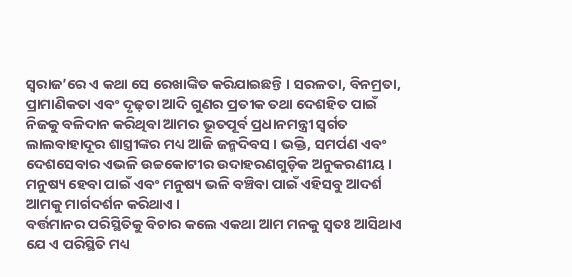ସ୍ୱରାଜ’ରେ ଏ କଥା ସେ ରେଖାଙ୍କିତ କରିଯାଇଛନ୍ତି । ସରଳତା, ବିନମ୍ରତା, ପ୍ରାମାଣିକତା ଏବଂ ଦୃଢ଼ତା ଆଦି ଗୁଣର ପ୍ରତୀକ ତଥା ଦେଶହିତ ପାଇଁ ନିଜକୁ ବଳିଦାନ କରିଥିବା ଆମର ଭୂତପୂର୍ବ ପ୍ରଧାନମନ୍ତ୍ରୀ ସ୍ୱର୍ଗତ ଲାଲବାହାଦୂର ଶାସ୍ତ୍ରୀଙ୍କର ମଧ୍ୟ ଆଜି ଜନ୍ମଦିବସ । ଭକ୍ତି, ସମର୍ପଣ ଏବଂ ଦେଶସେବାର ଏଭଳି ଉଚ୍ଚକୋଟୀର ଉଦାହରଣଗୁଡ଼ିକ ଅନୁକରଣୀୟ । ମନୁଷ୍ୟ ହେବା ପାଇଁ ଏବଂ ମନୁଷ୍ୟ ଭଳି ବଞ୍ଚିବା ପାଇଁ ଏହିସବୁ ଆଦର୍ଶ ଆମକୁ ମାର୍ଗଦର୍ଶନ କରିଥାଏ ।
ବର୍ତ୍ତମାନର ପରିସ୍ଥିତିକୁ ବିଚାର କଲେ ଏକଥା ଆମ ମନକୁ ସ୍ୱତଃ ଆସିଥାଏ ଯେ ଏ ପରିସ୍ଥିତି ମଧ୍ୟ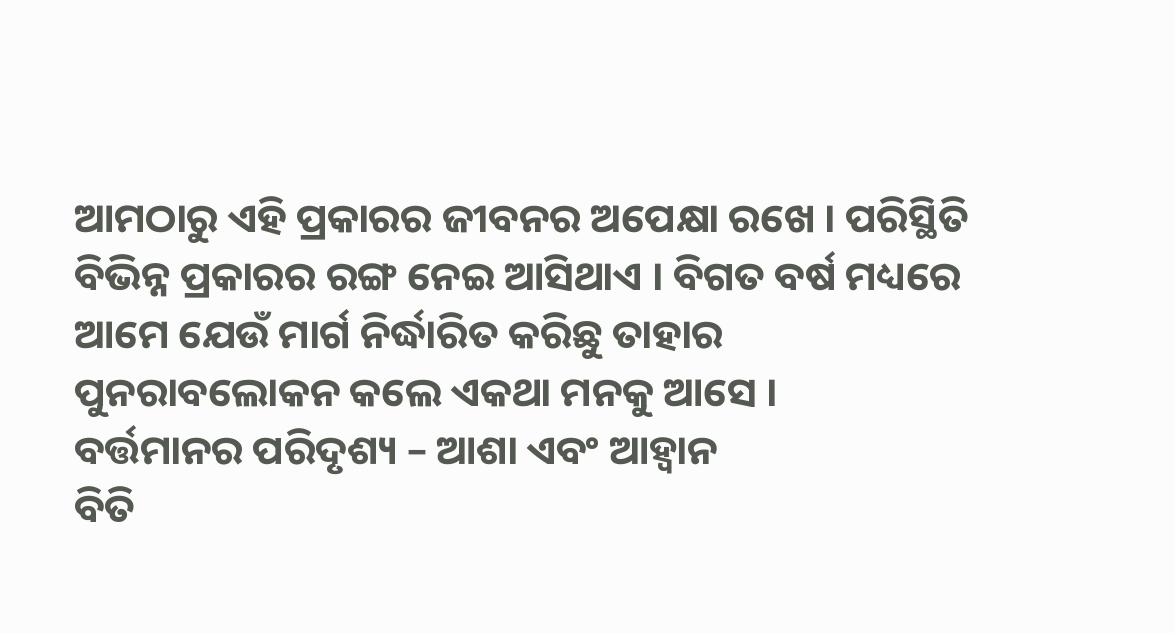ଆମଠାରୁ ଏହି ପ୍ରକାରର ଜୀବନର ଅପେକ୍ଷା ରଖେ । ପରିସ୍ଥିତି ବିଭିନ୍ନ ପ୍ରକାରର ରଙ୍ଗ ନେଇ ଆସିଥାଏ । ବିଗତ ବର୍ଷ ମଧ୍ୟରେ ଆମେ ଯେଉଁ ମାର୍ଗ ନିର୍ଦ୍ଧାରିତ କରିଛୁ ତାହାର ପୁନରାବଲୋକନ କଲେ ଏକଥା ମନକୁ ଆସେ ।
ବର୍ତ୍ତମାନର ପରିଦୃଶ୍ୟ – ଆଶା ଏବଂ ଆହ୍ୱାନ
ବିତି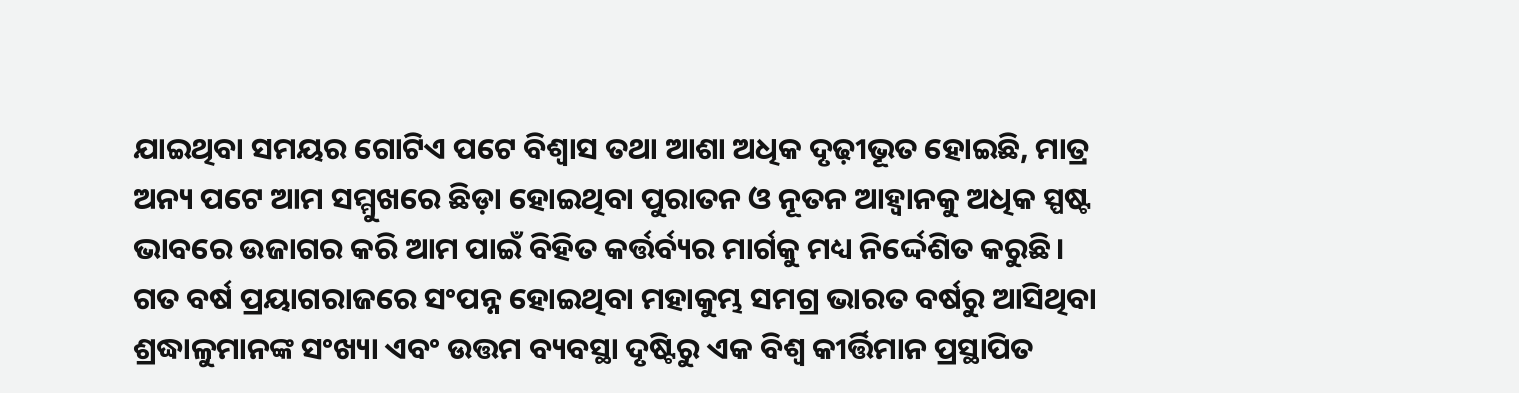ଯାଇଥିବା ସମୟର ଗୋଟିଏ ପଟେ ବିଶ୍ୱାସ ତଥା ଆଶା ଅଧିକ ଦୃଢ଼ୀଭୂତ ହୋଇଛି, ମାତ୍ର ଅନ୍ୟ ପଟେ ଆମ ସମ୍ମୁଖରେ ଛିଡ଼ା ହୋଇଥିବା ପୁରାତନ ଓ ନୂତନ ଆହ୍ୱାନକୁ ଅଧିକ ସ୍ପଷ୍ଟ ଭାବରେ ଉଜାଗର କରି ଆମ ପାଇଁ ବିହିତ କର୍ତ୍ତର୍ବ୍ୟର ମାର୍ଗକୁ ମଧ୍ୟ ନିର୍ଦ୍ଦେଶିତ କରୁଛି।
ଗତ ବର୍ଷ ପ୍ରୟାଗରାଜରେ ସଂପନ୍ନ ହୋଇଥିବା ମହାକୁମ୍ଭ ସମଗ୍ର ଭାରତ ବର୍ଷରୁ ଆସିଥିବା ଶ୍ରଦ୍ଧାଳୁମାନଙ୍କ ସଂଖ୍ୟା ଏବଂ ଉତ୍ତମ ବ୍ୟବସ୍ଥା ଦୃଷ୍ଟିରୁ ଏକ ବିଶ୍ୱ କୀର୍ତ୍ତିମାନ ପ୍ରସ୍ଥାପିତ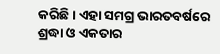କରିଛି। ଏହା ସମଗ୍ର ଭାରତବର୍ଷରେ ଶ୍ରଦ୍ଧା ଓ ଏକତାର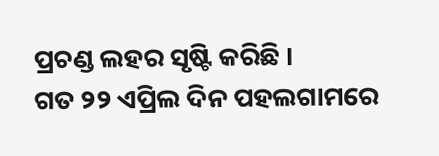ପ୍ରଚଣ୍ଡ ଲହର ସୃଷ୍ଟି କରିଛି ।
ଗତ ୨୨ ଏପ୍ରିଲ ଦିନ ପହଲଗାମରେ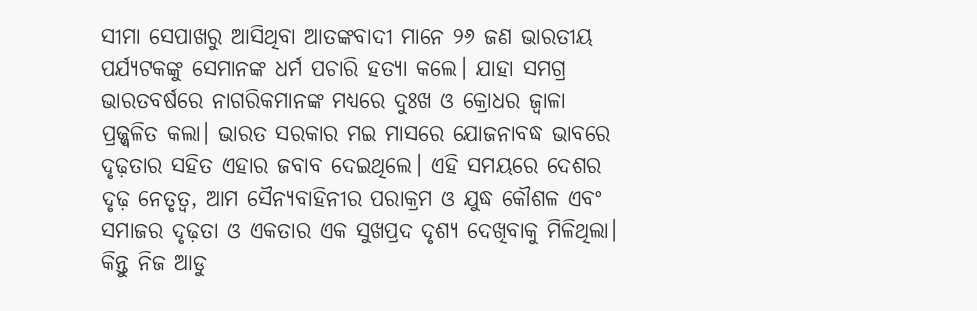ସୀମା ସେପାଖରୁ ଆସିଥିବା ଆତଙ୍କବାଦୀ ମାନେ ୨୬ ଜଣ ଭାରତୀୟ ପର୍ଯ୍ୟଟକଙ୍କୁ ସେମାନଙ୍କ ଧର୍ମ ପଚାରି ହତ୍ୟା କଲେ। ଯାହା ସମଗ୍ର ଭାରତବର୍ଷରେ ନାଗରିକମାନଙ୍କ ମଧ୍ୟରେ ଦୁଃଖ ଓ କ୍ରୋଧର ଜ୍ୱାଳା ପ୍ରଜ୍ଜ୍ୱଳିତ କଲା। ଭାରତ ସରକାର ମଇ ମାସରେ ଯୋଜନାବଦ୍ଧ ଭାବରେ ଦୃଢ଼ତାର ସହିତ ଏହାର ଜବାବ ଦେଇଥିଲେ। ଏହି ସମୟରେ ଦେଶର ଦୃଢ଼ ନେତୃତ୍ୱ, ଆମ ସୈନ୍ୟବାହିନୀର ପରାକ୍ରମ ଓ ଯୁଦ୍ଧ କୌଶଳ ଏବଂ ସମାଜର ଦୃଢ଼ତା ଓ ଏକତାର ଏକ ସୁଖପ୍ରଦ ଦୃଶ୍ୟ ଦେଖିବାକୁ ମିଳିଥିଲା। କିନ୍ତୁ ନିଜ ଆଡୁ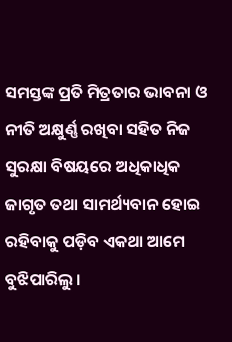ସମସ୍ତଙ୍କ ପ୍ରତି ମିତ୍ରତାର ଭାବନା ଓ ନୀତି ଅକ୍ଷୁର୍ଣ୍ଣ ରଖିବା ସହିତ ନିଜ ସୁରକ୍ଷା ବିଷୟରେ ଅଧିକାଧିକ ଜାଗୃତ ତଥା ସାମର୍ଥ୍ୟବାନ ହୋଇ ରହିବାକୁ ପଡ଼ିବ ଏକଥା ଆମେ ବୁଝିପାରିଲୁ ।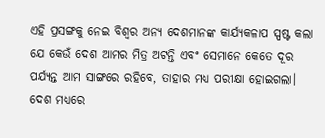ଏହି ପ୍ରସଙ୍ଗକୁ ନେଇ ବିଶ୍ୱର ଅନ୍ୟ ଦେଶମାନଙ୍କ କାର୍ଯ୍ୟକଳାପ ସ୍ପଷ୍ଟ କଲା ଯେ କେଉଁ ଦେଶ ଆମର ମିତ୍ର ଅଟନ୍ତି ଏବଂ ସେମାନେ କେତେ ଦୂର ପର୍ଯ୍ୟନ୍ତ ଆମ ସାଙ୍ଗରେ ରହିବେ, ତାହାର ମଧ୍ୟ ପରୀକ୍ଷା ହୋଇଗଲା।
ଦେଶ ମଧ୍ୟରେ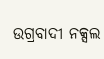ଉଗ୍ରବାଦୀ ନକ୍ସଲ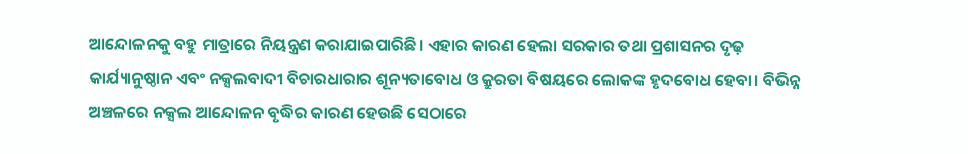ଆନ୍ଦୋଳନକୁ ବହୁ ମାତ୍ରାରେ ନିୟନ୍ତ୍ରଣ କରାଯାଇପାରିଛି। ଏହାର କାରଣ ହେଲା ସରକାର ତଥା ପ୍ରଶାସନର ଦୃଢ଼ କାର୍ଯ୍ୟାନୁଷ୍ଠାନ ଏବଂ ନକ୍ସଲବାଦୀ ବିଚାରଧାରାର ଶୂନ୍ୟତାବୋଧ ଓ କ୍ରୁରତା ବିଷୟରେ ଲୋକଙ୍କ ହୃଦବୋଧ ହେବା। ବିଭିନ୍ନ ଅଞ୍ଚଳରେ ନକ୍ସଲ ଆନ୍ଦୋଳନ ବୃଦ୍ଧିର କାରଣ ହେଉଛି ସେଠାରେ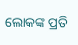ଲୋକଙ୍କ ପ୍ରତି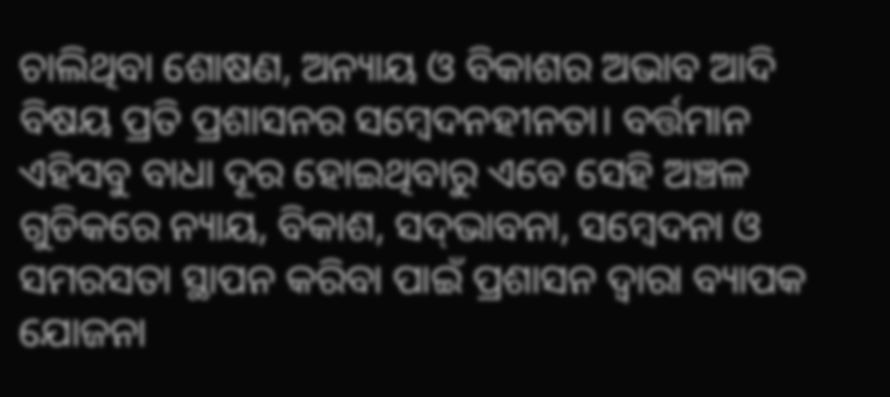ଚାଲିଥିବା ଶୋଷଣ, ଅନ୍ୟାୟ ଓ ବିକାଶର ଅଭାବ ଆଦି ବିଷୟ ପ୍ରତି ପ୍ରଶାସନର ସମ୍ବେଦନହୀନତା। ବର୍ତ୍ତମାନ ଏହିସବୁ ବାଧା ଦୂର ହୋଇଥିବାରୁ ଏବେ ସେହି ଅଞ୍ଚଳ ଗୁଡିକରେ ନ୍ୟାୟ, ବିକାଶ, ସଦ୍‌ଭାବନା, ସମ୍ବେଦନା ଓ ସମରସତା ସ୍ଥାପନ କରିବା ପାଇଁ ପ୍ରଶାସନ ଦ୍ୱାରା ବ୍ୟାପକ ଯୋଜନା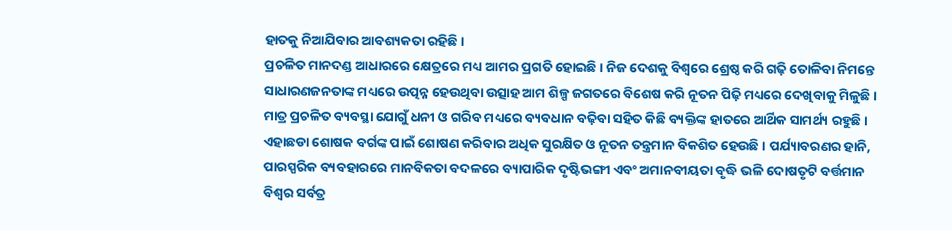ହାତକୁ ନିଆଯିବାର ଆବଶ୍ୟକତା ରହିଛି।
ପ୍ରଚଳିତ ମାନଦଣ୍ଡ ଆଧାରରେ କ୍ଷେତ୍ରରେ ମଧ୍ୟ ଆମର ପ୍ରଗତି ହୋଇଛି। ନିଜ ଦେଶକୁ ବିଶ୍ୱରେ ଶ୍ରେଷ୍ଠ କରି ଗଢ଼ି ତୋଳିବା ନିମନ୍ତେ ସାଧାରଣଜନତାଙ୍କ ମଧ୍ୟରେ ଉତ୍ପନ୍ନ ହେଉଥିବା ଉତ୍ସାହ ଆମ ଶିଳ୍ପ ଜଗତରେ ବିଶେଷ କରି ନୂତନ ପିଢ଼ି ମଧ୍ୟରେ ଦେଖିବାକୁ ମିଳୁଛି। ମାତ୍ର ପ୍ରଚଳିତ ବ୍ୟବସ୍ଥା ଯୋଗୁଁ ଧନୀ ଓ ଗରିବ ମଧ୍ୟରେ ବ୍ୟବଧାନ ବଢ଼ିବା ସହିତ କିଛି ବ୍ୟକ୍ତିଙ୍କ ହାତରେ ଆର୍ଥିକ ସାମର୍ଥ୍ୟ ରହୁଛି । ଏହାଛଡା ଶୋଷକ ବର୍ଗଙ୍କ ପାଇଁ ଶୋଷଣ କରିବାର ଅଧିକ ସୁରକ୍ଷିତ ଓ ନୂତନ ତନ୍ତ୍ରମାନ ବିକଶିତ ହେଉଛି । ପର୍ଯ୍ୟାବରଣର ହାନି, ପାରସ୍ପରିକ ବ୍ୟବହାରରେ ମାନବିକତା ବଦଳରେ ବ୍ୟାପାରିକ ଦୃଷ୍ଟିଭଙ୍ଗୀ ଏବଂ ଅମାନବୀୟତା ବୃଦ୍ଧି ଭଳି ଦୋଷତୃଟି ବର୍ତ୍ତମାନ ବିଶ୍ୱର ସର୍ବତ୍ର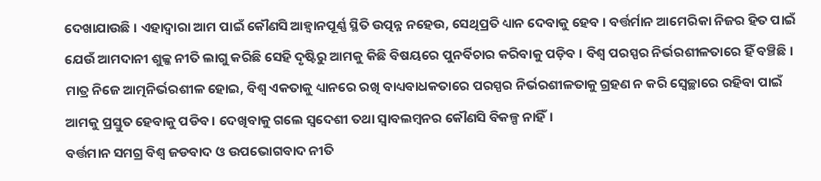ଦେଖାଯାଉଛି । ଏହାଦ୍ୱାରା ଆମ ପାଇଁ କୌଣସି ଆହ୍ୱାନପୂର୍ଣ୍ଣ ସ୍ଥିତି ଉତ୍ପନ୍ନ ନହେଉ, ସେଥିପ୍ରତି ଧ୍ୟାନ ଦେବାକୁ ହେବ। ବର୍ତ୍ତର୍ମାନ ଆମେରିକା ନିଜର ହିତ ପାଇଁ ଯେଉଁ ଆମଦାନୀ ଶୁଳ୍କ ନୀତି ଲାଗୁ କରିଛି ସେହି ଦୃଷ୍ଟିରୁ ଆମକୁ କିଛି ବିଷୟରେ ପୁନର୍ବିଚାର କରିବାକୁ ପଡ଼ିବ। ବିଶ୍ୱ ପରସ୍ପର ନିର୍ଭରଶୀଳତାରେ ହିଁ ବଞ୍ଚିଛି। ମାତ୍ର ନିଜେ ଆତ୍ମନିର୍ଭରଶୀଳ ହୋଇ, ବିଶ୍ୱ ଏକତାକୁ ଧ୍ୟାନରେ ରଖି ବାଧ୍ୟବାଧକତାରେ ପରସ୍ପର ନିର୍ଭରଶୀଳତାକୁ ଗ୍ରହଣ ନ କରି ସ୍ୱେଚ୍ଛାରେ ରହିବା ପାଇଁ ଆମକୁ ପ୍ରସ୍ତୁତ ହେବାକୁ ପଡିବ । ଦେଖିବାକୁ ଗଲେ ସ୍ୱଦେଶୀ ତଥା ସ୍ୱାବଲମ୍ବନର କୌଣସି ବିକଳ୍ପ ନାହିଁ।
ବର୍ତ୍ତମାନ ସମଗ୍ର ବିଶ୍ୱ ଜଡବାଦ ଓ ଉପଭୋଗବାଦ ନୀତି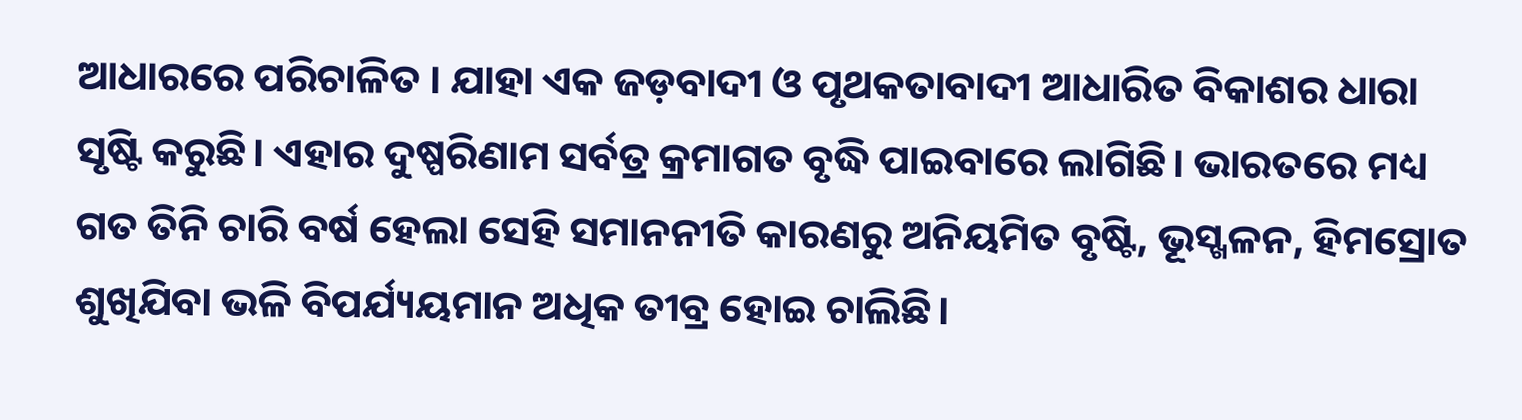ଆଧାରରେ ପରିଚାଳିତ । ଯାହା ଏକ ଜଡ଼ବାଦୀ ଓ ପୃଥକତାବାଦୀ ଆଧାରିତ ବିକାଶର ଧାରା ସୃଷ୍ଟି କରୁଛି। ଏହାର ଦୁଷ୍ପରିଣାମ ସର୍ବତ୍ର କ୍ରମାଗତ ବୃଦ୍ଧି ପାଇବାରେ ଲାଗିଛି। ଭାରତରେ ମଧ୍ୟ ଗତ ତିନି ଚାରି ବର୍ଷ ହେଲା ସେହି ସମାନନୀତି କାରଣରୁ ଅନିୟମିତ ବୃଷ୍ଟି, ଭୂସ୍ଖଳନ, ହିମସ୍ରୋତ ଶୁଖିଯିବା ଭଳି ବିପର୍ଯ୍ୟୟମାନ ଅଧିକ ତୀବ୍ର ହୋଇ ଚାଲିଛି।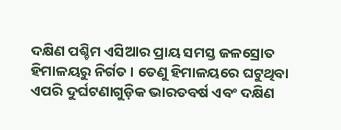ଦକ୍ଷିଣ ପଶ୍ଚିମ ଏସିଆର ପ୍ରାୟ ସମସ୍ତ ଜଳସ୍ରୋତ ହିମାଳୟରୁ ନିର୍ଗତ । ତେଣୁ ହିମାଳୟରେ ଘଟୁଥିବା ଏପରି ଦୁର୍ଘଟଣାଗୁଡ଼ିକ ଭାରତବର୍ଷ ଏବଂ ଦକ୍ଷିଣ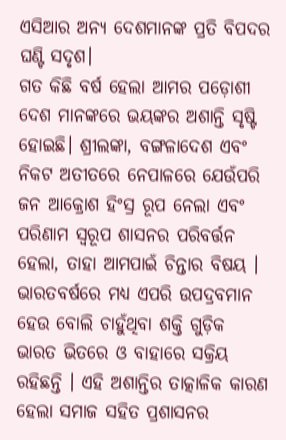ଏସିଆର ଅନ୍ୟ ଦେଶମାନଙ୍କ ପ୍ରତି ବିପଦର ଘଣ୍ଟି ସଦୃଶ।
ଗତ କିଛି ବର୍ଷ ହେଲା ଆମର ପଡ଼ୋଶୀ ଦେଶ ମାନଙ୍କରେ ଭୟଙ୍କର ଅଶାନ୍ତି ସୃଷ୍ଟି ହୋଇଛି। ଶ୍ରୀଲଙ୍କା, ବଙ୍ଗଳାଦେଶ ଏବଂ ନିକଟ ଅତୀତରେ ନେପାଳରେ ଯେଉଁପରି ଜନ ଆକ୍ରୋଶ ହିଂସ୍ର ରୂପ ନେଲା ଏବଂ ପରିଣାମ ସ୍ୱରୂପ ଶାସନର ପରିବର୍ତ୍ତନ ହେଲା, ତାହା ଆମପାଇଁ ଚିନ୍ତାର ବିଷୟ । ଭାରତବର୍ଷରେ ମଧ୍ୟ ଏପରି ଉପଦ୍ରବମାନ ହେଉ ବୋଲି ଚାହୁଁଥିବା ଶକ୍ତି ଗୁଡ଼ିକ ଭାରତ ଭିତରେ ଓ ବାହାରେ ସକ୍ରିୟ ରହିଛନ୍ତି । ଏହି ଅଶାନ୍ତିର ତାତ୍କାଳିକ କାରଣ ହେଲା ସମାଜ ସହିତ ପ୍ରଶାସନର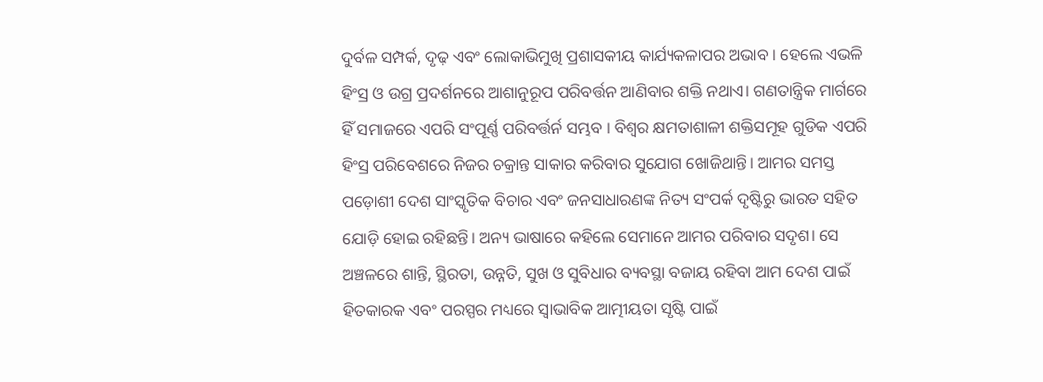ଦୁର୍ବଳ ସମ୍ପର୍କ, ଦୃଢ଼ ଏବଂ ଲୋକାଭିମୁଖି ପ୍ରଶାସକୀୟ କାର୍ଯ୍ୟକଳାପର ଅଭାବ । ହେଲେ ଏଭଳି ହିଂସ୍ର ଓ ଉଗ୍ର ପ୍ରଦର୍ଶନରେ ଆଶାନୁରୂପ ପରିବର୍ତ୍ତନ ଆଣିବାର ଶକ୍ତି ନଥାଏ। ଗଣତାନ୍ତ୍ରିକ ମାର୍ଗରେ ହିଁ ସମାଜରେ ଏପରି ସଂପୂର୍ଣ୍ଣ ପରିବର୍ତ୍ତର୍ନ ସମ୍ଭବ । ବିଶ୍ୱର କ୍ଷମତାଶାଳୀ ଶକ୍ତିସମୂହ ଗୁଡିକ ଏପରି ହିଂସ୍ର ପରିବେଶରେ ନିଜର ଚକ୍ରାନ୍ତ ସାକାର କରିବାର ସୁଯୋଗ ଖୋଜିଥାନ୍ତି। ଆମର ସମସ୍ତ ପଡ଼ୋଶୀ ଦେଶ ସାଂସ୍କୃତିକ ବିଚାର ଏବଂ ଜନସାଧାରଣଙ୍କ ନିତ୍ୟ ସଂପର୍କ ଦୃଷ୍ଟିରୁ ଭାରତ ସହିତ ଯୋଡ଼ି ହୋଇ ରହିଛନ୍ତି। ଅନ୍ୟ ଭାଷାରେ କହିଲେ ସେମାନେ ଆମର ପରିବାର ସଦୃଶ। ସେ ଅଞ୍ଚଳରେ ଶାନ୍ତି, ସ୍ଥିରତା, ଉନ୍ନତି, ସୁଖ ଓ ସୁବିଧାର ବ୍ୟବସ୍ଥା ବଜାୟ ରହିବା ଆମ ଦେଶ ପାଇଁ ହିତକାରକ ଏବଂ ପରସ୍ପର ମଧ୍ୟରେ ସ୍ୱାଭାବିକ ଆତ୍ମୀୟତା ସୃଷ୍ଟି ପାଇଁ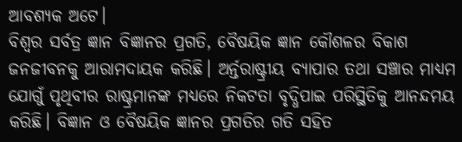ଆବଶ୍ୟକ ଅଟେ।
ବିଶ୍ୱର ସର୍ବତ୍ର ଜ୍ଞାନ ବିଜ୍ଞାନର ପ୍ରଗତି, ବୈଷୟିକ ଜ୍ଞାନ କୌଶଳର ବିକାଶ ଜନଜୀବନକୁ ଆରାମଦାୟକ କରିଛି। ଅର୍ନ୍ତରାଷ୍ଟ୍ରୀୟ ବ୍ୟାପାର ତଥା ସଞ୍ଚାର ମାଧ୍ୟମ ଯୋଗୁଁ ପୃଥିବୀର ରାଷ୍ଟ୍ରମାନଙ୍କ ମଧ୍ୟରେ ନିକଟତା ବୃଦ୍ଧିପାଇ ପରିସ୍ଥିତିକୁ ଆନନ୍ଦମୟ କରିଛି। ବିଜ୍ଞାନ ଓ ବୈଷୟିକ ଜ୍ଞାନର ପ୍ରଗତିର ଗତି ସହିତ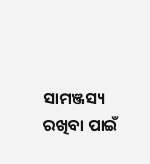ସାମଞ୍ଜସ୍ୟ ରଖିବା ପାଇଁ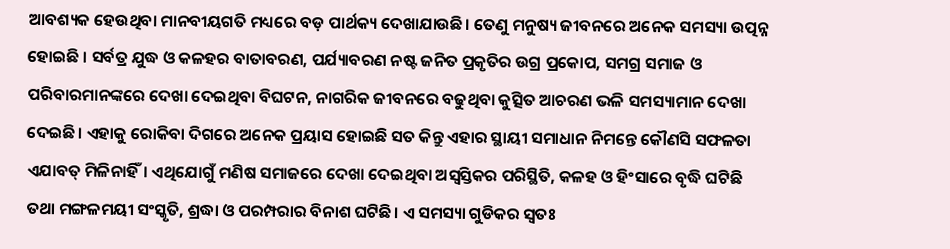ଆବଶ୍ୟକ ହେଉଥିବା ମାନବୀୟଗତି ମଧ୍ୟରେ ବଡ଼ ପାର୍ଥକ୍ୟ ଦେଖାଯାଉଛି। ତେଣୁ ମନୁଷ୍ୟ ଜୀବନରେ ଅନେକ ସମସ୍ୟା ଉତ୍ପନ୍ନ ହୋଇଛି । ସର୍ବତ୍ର ଯୁଦ୍ଧ ଓ କଳହର ବାତାବରଣ, ପର୍ଯ୍ୟାବରଣ ନଷ୍ଟ ଜନିତ ପ୍ରକୃତିର ଉଗ୍ର ପ୍ରକୋପ, ସମଗ୍ର ସମାଜ ଓ ପରିବାରମାନଙ୍କରେ ଦେଖା ଦେଇଥିବା ବିଘଟନ, ନାଗରିକ ଜୀବନରେ ବଢୁଥିବା କୁତ୍ସିତ ଆଚରଣ ଭଳି ସମସ୍ୟାମାନ ଦେଖା ଦେଇଛି। ଏହାକୁ ରୋକିବା ଦିଗରେ ଅନେକ ପ୍ରୟାସ ହୋଇଛି ସତ କିନ୍ତୁ ଏହାର ସ୍ଥାୟୀ ସମାଧାନ ନିମନ୍ତେ କୌଣସି ସଫଳତା ଏଯାବତ୍ ମିଳିନାହିଁ। ଏଥିଯୋଗୁଁ ମଣିଷ ସମାଜରେ ଦେଖା ଦେଇଥିବା ଅସ୍ୱସ୍ତିକର ପରିସ୍ଥିତି, କଳହ ଓ ହିଂସାରେ ବୃଦ୍ଧି ଘଟିଛି ତଥା ମଙ୍ଗଳମୟୀ ସଂସ୍କୃତି, ଶ୍ରଦ୍ଧା ଓ ପରମ୍ପରାର ବିନାଶ ଘଟିଛି। ଏ ସମସ୍ୟା ଗୁଡିକର ସ୍ୱତଃ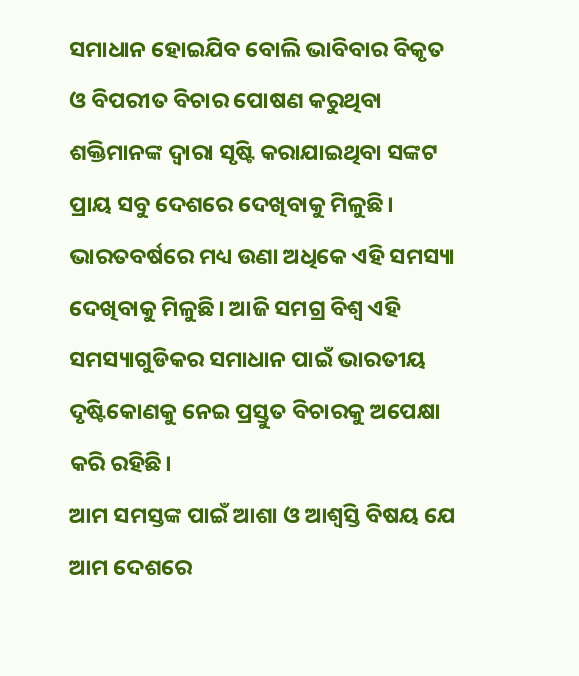ସମାଧାନ ହୋଇଯିବ ବୋଲି ଭାବିବାର ବିକୃତ ଓ ବିପରୀତ ବିଚାର ପୋଷଣ କରୁଥିବା ଶକ୍ତିମାନଙ୍କ ଦ୍ୱାରା ସୃଷ୍ଟି କରାଯାଇଥିବା ସଙ୍କଟ ପ୍ରାୟ ସବୁ ଦେଶରେ ଦେଖିବାକୁ ମିଳୁଛି। ଭାରତବର୍ଷରେ ମଧ୍ୟ ଉଣା ଅଧିକେ ଏହି ସମସ୍ୟା ଦେଖିବାକୁ ମିଳୁଛି। ଆଜି ସମଗ୍ର ବିଶ୍ୱ ଏହି ସମସ୍ୟାଗୁଡିକର ସମାଧାନ ପାଇଁ ଭାରତୀୟ ଦୃଷ୍ଟିକୋଣକୁ ନେଇ ପ୍ରସ୍ତୁତ ବିଚାରକୁ ଅପେକ୍ଷା କରି ରହିଛି।
ଆମ ସମସ୍ତଙ୍କ ପାଇଁ ଆଶା ଓ ଆଶ୍ୱସ୍ତି ବିଷୟ ଯେ ଆମ ଦେଶରେ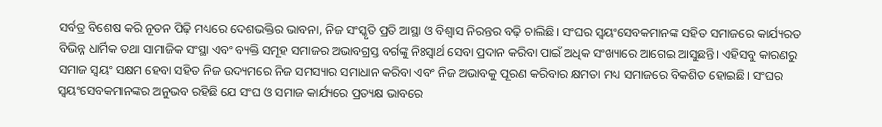ସର୍ବତ୍ର ବିଶେଷ କରି ନୂତନ ପିଢ଼ି ମଧ୍ୟରେ ଦେଶଭକ୍ତିର ଭାବନା, ନିଜ ସଂସ୍କୃତି ପ୍ରତି ଆସ୍ଥା ଓ ବିଶ୍ୱାସ ନିରନ୍ତର ବଢ଼ି ଚାଲିଛି। ସଂଘର ସ୍ୱୟଂସେବକମାନଙ୍କ ସହିତ ସମାଜରେ କାର୍ଯ୍ୟରତ ବିଭିନ୍ନ ଧାର୍ମିକ ତଥା ସାମାଜିକ ସଂସ୍ଥା ଏବଂ ବ୍ୟକ୍ତି ସମୂହ ସମାଜର ଅଭାବଗ୍ରସ୍ତ ବର୍ଗଙ୍କୁ ନିଃସ୍ୱାର୍ଥ ସେବା ପ୍ରଦାନ କରିବା ପାଇଁ ଅଧିକ ସଂଖ୍ୟାରେ ଆଗେଇ ଆସୁଛନ୍ତି। ଏହିସବୁ କାରଣରୁ ସମାଜ ସ୍ୱୟଂ ସକ୍ଷମ ହେବା ସହିତ ନିଜ ଉଦ୍ୟମରେ ନିଜ ସମସ୍ୟାର ସମାଧାନ କରିବା ଏବଂ ନିଜ ଅଭାବକୁ ପୂରଣ କରିବାର କ୍ଷମତା ମଧ୍ୟ ସମାଜରେ ବିକଶିତ ହୋଇଛି। ସଂଘର ସ୍ୱୟଂସେବକମାନଙ୍କର ଅନୁଭବ ରହିଛି ଯେ ସଂଘ ଓ ସମାଜ କାର୍ଯ୍ୟରେ ପ୍ରତ୍ୟକ୍ଷ ଭାବରେ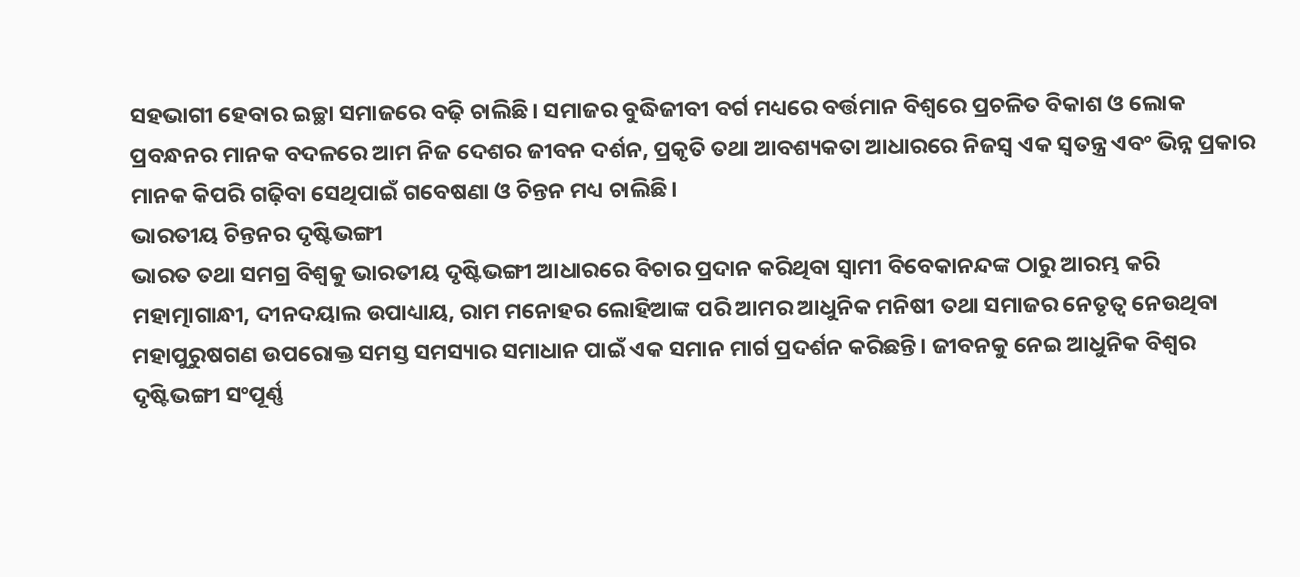ସହଭାଗୀ ହେବାର ଇଚ୍ଛା ସମାଜରେ ବଢ଼ି ଚାଲିଛି। ସମାଜର ବୁଦ୍ଧିଜୀବୀ ବର୍ଗ ମଧ୍ୟରେ ବର୍ତ୍ତମାନ ବିଶ୍ୱରେ ପ୍ରଚଳିତ ବିକାଶ ଓ ଲୋକ ପ୍ରବନ୍ଧନର ମାନକ ବଦଳରେ ଆମ ନିଜ ଦେଶର ଜୀବନ ଦର୍ଶନ, ପ୍ରକୃତି ତଥା ଆବଶ୍ୟକତା ଆଧାରରେ ନିଜସ୍ୱ ଏକ ସ୍ୱତନ୍ତ୍ର ଏବଂ ଭିନ୍ନ ପ୍ରକାର ମାନକ କିପରି ଗଢ଼ିବା ସେଥିପାଇଁ ଗବେଷଣା ଓ ଚିନ୍ତନ ମଧ୍ୟ ଚାଲିଛି।
ଭାରତୀୟ ଚିନ୍ତନର ଦୃଷ୍ଟିଭଙ୍ଗୀ
ଭାରତ ତଥା ସମଗ୍ର ବିଶ୍ୱକୁ ଭାରତୀୟ ଦୃଷ୍ଟିଭଙ୍ଗୀ ଆଧାରରେ ବିଚାର ପ୍ରଦାନ କରିଥିବା ସ୍ୱାମୀ ବିବେକାନନ୍ଦଙ୍କ ଠାରୁ ଆରମ୍ଭ କରି ମହାତ୍ମାଗାନ୍ଧୀ, ଦୀନଦୟାଲ ଉପାଧ୍ୟାୟ, ରାମ ମନୋହର ଲୋହିଆଙ୍କ ପରି ଆମର ଆଧୁନିକ ମନିଷୀ ତଥା ସମାଜର ନେତୃତ୍ୱ ନେଉଥିବା ମହାପୁରୁଷଗଣ ଉପରୋକ୍ତ ସମସ୍ତ ସମସ୍ୟାର ସମାଧାନ ପାଇଁ ଏକ ସମାନ ମାର୍ଗ ପ୍ରଦର୍ଶନ କରିଛନ୍ତି। ଜୀବନକୁ ନେଇ ଆଧୁନିକ ବିଶ୍ୱର ଦୃଷ୍ଟିଭଙ୍ଗୀ ସଂପୂର୍ଣ୍ଣ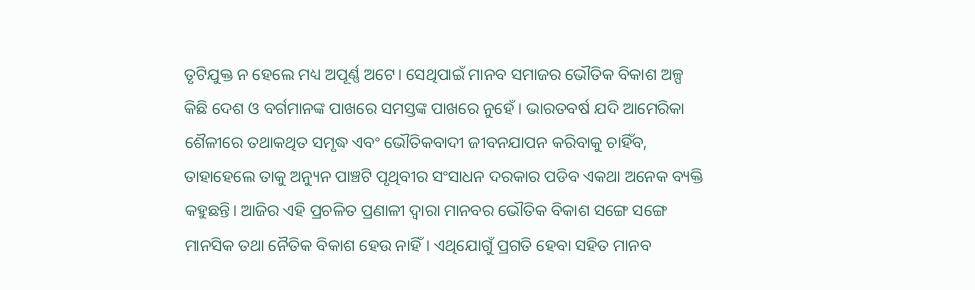ତୃଟିଯୁକ୍ତ ନ ହେଲେ ମଧ୍ୟ ଅପୂର୍ଣ୍ଣ ଅଟେ। ସେଥିପାଇଁ ମାନବ ସମାଜର ଭୌତିକ ବିକାଶ ଅଳ୍ପ କିଛି ଦେଶ ଓ ବର୍ଗମାନଙ୍କ ପାଖରେ ସମସ୍ତଙ୍କ ପାଖରେ ନୁହେଁ । ଭାରତବର୍ଷ ଯଦି ଆମେରିକା ଶୈଳୀରେ ତଥାକଥିତ ସମୃଦ୍ଧ ଏବଂ ଭୌତିକବାଦୀ ଜୀବନଯାପନ କରିବାକୁ ଚାହିଁବ, ତାହାହେଲେ ତାକୁ ଅନ୍ୟୁନ ପାଞ୍ଚଟି ପୃଥିବୀର ସଂସାଧନ ଦରକାର ପଡିବ ଏକଥା ଅନେକ ବ୍ୟକ୍ତି କହୁଛନ୍ତି। ଆଜିର ଏହି ପ୍ରଚଳିତ ପ୍ରଣାଳୀ ଦ୍ୱାରା ମାନବର ଭୌତିକ ବିକାଶ ସଙ୍ଗେ ସଙ୍ଗେ ମାନସିକ ତଥା ନୈତିକ ବିକାଶ ହେଉ ନାହିଁ। ଏଥିଯୋଗୁଁ ପ୍ରଗତି ହେବା ସହିତ ମାନବ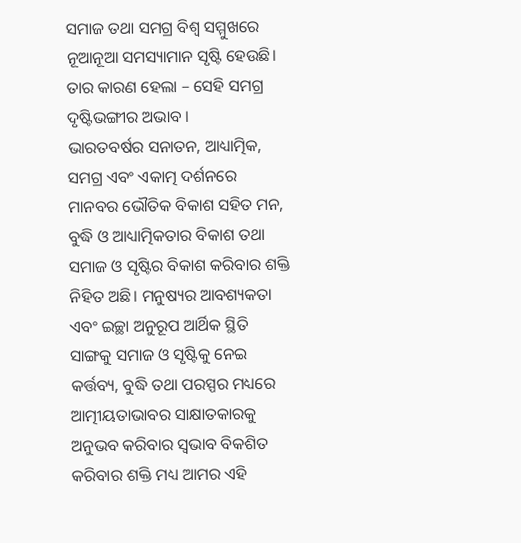ସମାଜ ତଥା ସମଗ୍ର ବିଶ୍ୱ ସମ୍ମୁଖରେ ନୂଆନୂଆ ସମସ୍ୟାମାନ ସୃଷ୍ଟି ହେଉଛି। ତାର କାରଣ ହେଲା – ସେହି ସମଗ୍ର ଦୃଷ୍ଟିଭଙ୍ଗୀର ଅଭାବ ।
ଭାରତବର୍ଷର ସନାତନ, ଆଧ୍ୟାତ୍ମିକ, ସମଗ୍ର ଏବଂ ଏକାତ୍ମ ଦର୍ଶନରେ ମାନବର ଭୌତିକ ବିକାଶ ସହିତ ମନ, ବୁଦ୍ଧି ଓ ଆଧ୍ୟାତ୍ମିକତାର ବିକାଶ ତଥା ସମାଜ ଓ ସୃଷ୍ଟିର ବିକାଶ କରିବାର ଶକ୍ତି ନିହିତ ଅଛି। ମନୁଷ୍ୟର ଆବଶ୍ୟକତା ଏବଂ ଇଚ୍ଛା ଅନୁରୂପ ଆର୍ଥିକ ସ୍ଥିତି ସାଙ୍ଗକୁ ସମାଜ ଓ ସୃଷ୍ଟିକୁ ନେଇ କର୍ତ୍ତବ୍ୟ, ବୁଦ୍ଧି ତଥା ପରସ୍ପର ମଧ୍ୟରେ ଆତ୍ମୀୟତାଭାବର ସାକ୍ଷାତକାରକୁ ଅନୁଭବ କରିବାର ସ୍ୱଭାବ ବିକଶିତ କରିବାର ଶକ୍ତି ମଧ୍ୟ ଆମର ଏହି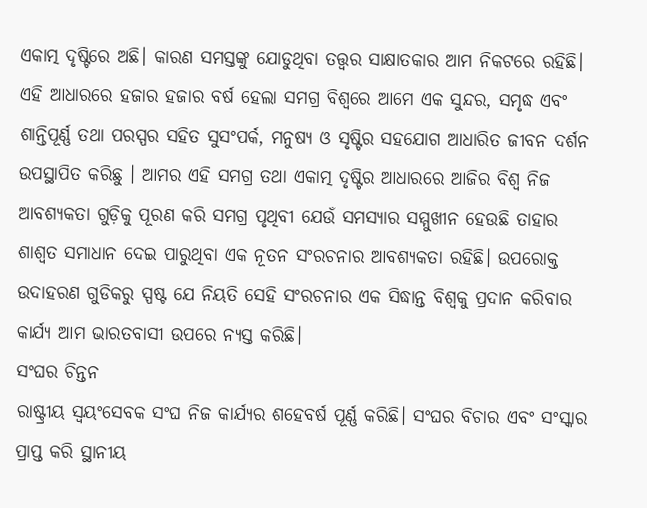ଏକାତ୍ମ ଦୃଷ୍ଟିରେ ଅଛି। କାରଣ ସମସ୍ତଙ୍କୁ ଯୋଡୁଥିବା ତତ୍ତ୍ୱର ସାକ୍ଷାତକାର ଆମ ନିକଟରେ ରହିଛି। ଏହି ଆଧାରରେ ହଜାର ହଜାର ବର୍ଷ ହେଲା ସମଗ୍ର ବିଶ୍ୱରେ ଆମେ ଏକ ସୁନ୍ଦର, ସମୃଦ୍ଧ ଏବଂ ଶାନ୍ତିପୂର୍ଣ୍ଣ ତଥା ପରସ୍ପର ସହିତ ସୁସଂପର୍କ, ମନୁଷ୍ୟ ଓ ସୃଷ୍ଟିର ସହଯୋଗ ଆଧାରିତ ଜୀବନ ଦର୍ଶନ ଉପସ୍ଥାପିତ କରିଛୁ । ଆମର ଏହି ସମଗ୍ର ତଥା ଏକାତ୍ମ ଦୃଷ୍ଟିର ଆଧାରରେ ଆଜିର ବିଶ୍ୱ ନିଜ ଆବଶ୍ୟକତା ଗୁଡ଼ିକୁ ପୂରଣ କରି ସମଗ୍ର ପୃଥିବୀ ଯେଉଁ ସମସ୍ୟାର ସମ୍ମୁଖୀନ ହେଉଛି ତାହାର ଶାଶ୍ୱତ ସମାଧାନ ଦେଇ ପାରୁଥିବା ଏକ ନୂତନ ସଂରଚନାର ଆବଶ୍ୟକତା ରହିଛି। ଉପରୋକ୍ତ ଉଦାହରଣ ଗୁଡିକରୁ ସ୍ପଷ୍ଟ ଯେ ନିୟତି ସେହି ସଂରଚନାର ଏକ ସିଦ୍ଧାନ୍ତ ବିଶ୍ୱକୁ ପ୍ରଦାନ କରିବାର କାର୍ଯ୍ୟ ଆମ ଭାରତବାସୀ ଉପରେ ନ୍ୟସ୍ତ କରିଛି।
ସଂଘର ଚିନ୍ତନ
ରାଷ୍ଟ୍ରୀୟ ସ୍ୱୟଂସେବକ ସଂଘ ନିଜ କାର୍ଯ୍ୟର ଶହେବର୍ଷ ପୂର୍ଣ୍ଣ କରିଛି। ସଂଘର ବିଚାର ଏବଂ ସଂସ୍କାର ପ୍ରାପ୍ତ କରି ସ୍ଥାନୀୟ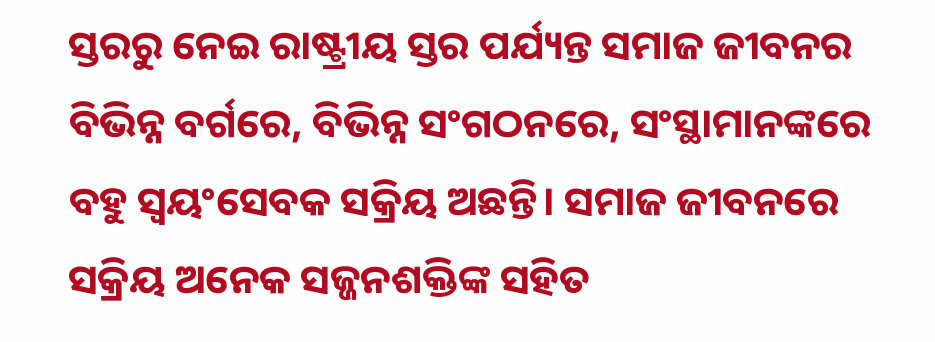ସ୍ତରରୁ ନେଇ ରାଷ୍ଟ୍ରୀୟ ସ୍ତର ପର୍ଯ୍ୟନ୍ତ ସମାଜ ଜୀବନର ବିଭିନ୍ନ ବର୍ଗରେ, ବିଭିନ୍ନ ସଂଗଠନରେ, ସଂସ୍ଥାମାନଙ୍କରେ ବହୁ ସ୍ୱୟଂସେବକ ସକ୍ରିୟ ଅଛନ୍ତି। ସମାଜ ଜୀବନରେ ସକ୍ରିୟ ଅନେକ ସଜ୍ଜନଶକ୍ତିଙ୍କ ସହିତ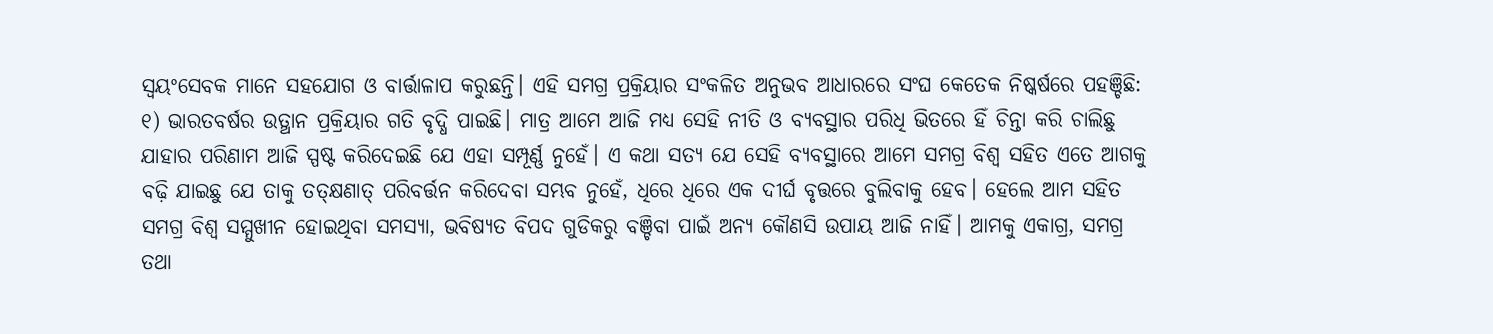ସ୍ୱୟଂସେବକ ମାନେ ସହଯୋଗ ଓ ବାର୍ତ୍ତାଳାପ କରୁଛନ୍ତି। ଏହି ସମଗ୍ର ପ୍ରକ୍ରିୟାର ସଂକଳିତ ଅନୁଭବ ଆଧାରରେ ସଂଘ କେତେକ ନିଷ୍କର୍ଷରେ ପହଞ୍ଚିଛି:
୧) ଭାରତବର୍ଷର ଉତ୍ଥାନ ପ୍ରକ୍ରିୟାର ଗତି ବୃଦ୍ଧି ପାଇଛି। ମାତ୍ର ଆମେ ଆଜି ମଧ୍ୟ ସେହି ନୀତି ଓ ବ୍ୟବସ୍ଥାର ପରିଧି ଭିତରେ ହିଁ ଚିନ୍ତା କରି ଚାଲିଛୁ ଯାହାର ପରିଣାମ ଆଜି ସ୍ପଷ୍ଟ କରିଦେଇଛି ଯେ ଏହା ସମ୍ପୂର୍ଣ୍ଣ ନୁହେଁ। ଏ କଥା ସତ୍ୟ ଯେ ସେହି ବ୍ୟବସ୍ଥାରେ ଆମେ ସମଗ୍ର ବିଶ୍ୱ ସହିତ ଏତେ ଆଗକୁ ବଢ଼ି ଯାଇଛୁ ଯେ ତାକୁ ତତ୍‌କ୍ଷଣାତ୍ ପରିବର୍ତ୍ତନ କରିଦେବା ସମ୍ଭବ ନୁହେଁ, ଧିରେ ଧିରେ ଏକ ଦୀର୍ଘ ବୃତ୍ତରେ ବୁଲିବାକୁ ହେବ। ହେଲେ ଆମ ସହିତ ସମଗ୍ର ବିଶ୍ୱ ସମ୍ମୁଖୀନ ହୋଇଥିବା ସମସ୍ୟା, ଭବିଷ୍ୟତ ବିପଦ ଗୁଡିକରୁ ବଞ୍ଚିବା ପାଇଁ ଅନ୍ୟ କୌଣସି ଉପାୟ ଆଜି ନାହିଁ। ଆମକୁ ଏକାଗ୍ର, ସମଗ୍ର ତଥା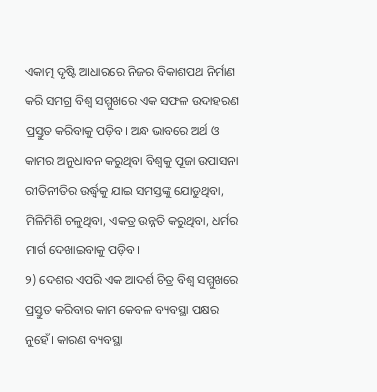ଏକାତ୍ମ ଦୃଷ୍ଟି ଆଧାରରେ ନିଜର ବିକାଶପଥ ନିର୍ମାଣ କରି ସମଗ୍ର ବିଶ୍ୱ ସମ୍ମୁଖରେ ଏକ ସଫଳ ଉଦାହରଣ ପ୍ରସ୍ତୁତ କରିବାକୁ ପଡ଼ିବ। ଅନ୍ଧ ଭାବରେ ଅର୍ଥ ଓ କାମର ଅନୁଧାବନ କରୁଥିବା ବିଶ୍ୱକୁ ପୂଜା ଉପାସନା ରୀତିନୀତିର ଉର୍ଦ୍ଧ୍ୱକୁ ଯାଇ ସମସ୍ତଙ୍କୁ ଯୋଡୁଥିବା, ମିଳିମିଶି ଚଳୁଥିବା, ଏକତ୍ର ଉନ୍ନତି କରୁଥିବା, ଧର୍ମର ମାର୍ଗ ଦେଖାଇବାକୁ ପଡ଼ିବ।
୨) ଦେଶର ଏପରି ଏକ ଆଦର୍ଶ ଚିତ୍ର ବିଶ୍ୱ ସମ୍ମୁଖରେ ପ୍ରସ୍ତୁତ କରିବାର କାମ କେବଳ ବ୍ୟବସ୍ଥା ପକ୍ଷର ନୁହେଁ। କାରଣ ବ୍ୟବସ୍ଥା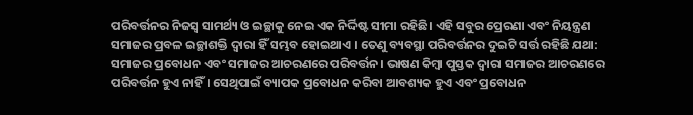ପରିବର୍ତ୍ତନର ନିଜସ୍ୱ ସାମର୍ଥ୍ୟ ଓ ଇଚ୍ଛାକୁ ନେଇ ଏକ ନିର୍ଦ୍ଦିଷ୍ଟ ସୀମା ରହିଛି। ଏହି ସବୁର ପ୍ରେରଣା ଏବଂ ନିୟନ୍ତ୍ରଣ ସମାଜର ପ୍ରବଳ ଇଚ୍ଛାଶକ୍ତି ଦ୍ୱାରା ହିଁ ସମ୍ଭବ ହୋଇଥାଏ । ତେଣୁ ବ୍ୟବସ୍ଥା ପରିବର୍ତ୍ତନର ଦୁଇଟି ସର୍ତ୍ତ ରହିଛି ଯଥା: ସମାଜର ପ୍ରବୋଧନ ଏବଂ ସମାଜର ଆଚରଣରେ ପରିବର୍ତ୍ତନ। ଭାଷଣ କିମ୍ବା ପୁସ୍ତକ ଦ୍ୱାରା ସମାଜର ଆଚରଣରେ ପରିବର୍ତ୍ତନ ହୁଏ ନାହିଁ। ସେଥିପାଇଁ ବ୍ୟାପକ ପ୍ରବୋଧନ କରିବା ଆବଶ୍ୟକ ହୁଏ ଏବଂ ପ୍ରବୋଧନ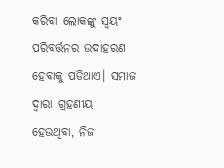କରିବା ଲୋକଙ୍କୁ ସ୍ୱୟଂ ପରିବର୍ତ୍ତନର ଉଦାହରଣ ହେବାକୁ ପଡିଥାଏ। ସମାଜ ଦ୍ୱାରା ଗ୍ରହଣୀୟ ହେଉଥିବା, ନିଜ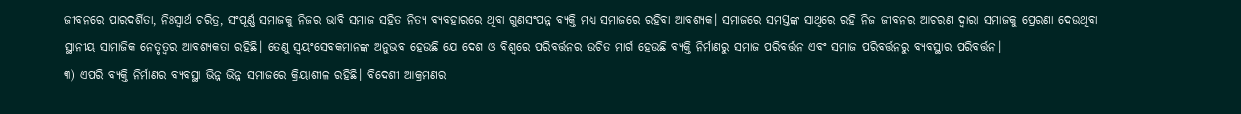ଜୀବନରେ ପାରଦର୍ଶିତା, ନିଃସ୍ୱାର୍ଥ ଚରିତ୍ର, ସଂପୂର୍ଣ୍ଣ ସମାଜକୁ ନିଜର ଭାବି ସମାଜ ସହିତ ନିତ୍ୟ ବ୍ୟବହାରରେ ଥିବା ଗୁଣସଂପନ୍ନ ବ୍ୟକ୍ତି ମଧ୍ୟ ସମାଜରେ ରହିବା ଆବଶ୍ୟକ। ସମାଜରେ ସମସ୍ତଙ୍କ ସାଥିରେ ରହି ନିଜ ଜୀବନର ଆଚରଣ ଦ୍ୱାରା ସମାଜକୁ ପ୍ରେରଣା ଦେଉଥିବା ସ୍ଥାନୀୟ ସାମାଜିକ ନେତୃତ୍ୱର ଆବଶ୍ୟକତା ରହିଛି। ତେଣୁ ସ୍ୱୟଂସେବକମାନଙ୍କ ଅନୁଭବ ହେଉଛି ଯେ ଦେଶ ଓ ବିଶ୍ୱରେ ପରିବର୍ତ୍ତନର ଉଚିତ ମାର୍ଗ ହେଉଛି ବ୍ୟକ୍ତି ନିର୍ମାଣରୁ ସମାଜ ପରିବର୍ତ୍ତନ ଏବଂ ସମାଜ ପରିବର୍ତ୍ତନରୁ ବ୍ୟବସ୍ଥାର ପରିବର୍ତ୍ତନ।
୩) ଏପରି ବ୍ୟକ୍ତି ନିର୍ମାଣର ବ୍ୟବସ୍ଥା ଭିନ୍ନ ଭିନ୍ନ ସମାଜରେ କ୍ରିୟାଶୀଳ ରହିଛି। ବିଦେଶୀ ଆକ୍ରମଣର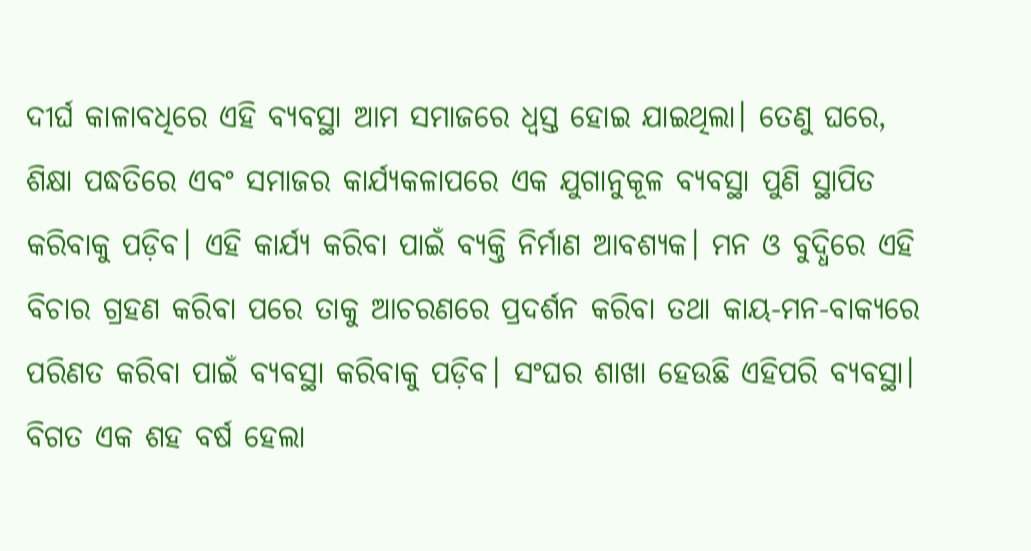ଦୀର୍ଘ କାଳାବଧିରେ ଏହି ବ୍ୟବସ୍ଥା ଆମ ସମାଜରେ ଧ୍ୱସ୍ତ ହୋଇ ଯାଇଥିଲା। ତେଣୁ ଘରେ, ଶିକ୍ଷା ପଦ୍ଧତିରେ ଏବଂ ସମାଜର କାର୍ଯ୍ୟକଳାପରେ ଏକ ଯୁଗାନୁକୂଳ ବ୍ୟବସ୍ଥା ପୁଣି ସ୍ଥାପିତ କରିବାକୁ ପଡ଼ିବ। ଏହି କାର୍ଯ୍ୟ କରିବା ପାଇଁ ବ୍ୟକ୍ତି ନିର୍ମାଣ ଆବଶ୍ୟକ। ମନ ଓ ବୁଦ୍ଧିରେ ଏହି ବିଚାର ଗ୍ରହଣ କରିବା ପରେ ତାକୁ ଆଚରଣରେ ପ୍ରଦର୍ଶନ କରିବା ତଥା କାୟ-ମନ-ବାକ୍ୟରେ ପରିଣତ କରିବା ପାଇଁ ବ୍ୟବସ୍ଥା କରିବାକୁ ପଡ଼ିବ। ସଂଘର ଶାଖା ହେଉଛି ଏହିପରି ବ୍ୟବସ୍ଥା। ବିଗତ ଏକ ଶହ ବର୍ଷ ହେଲା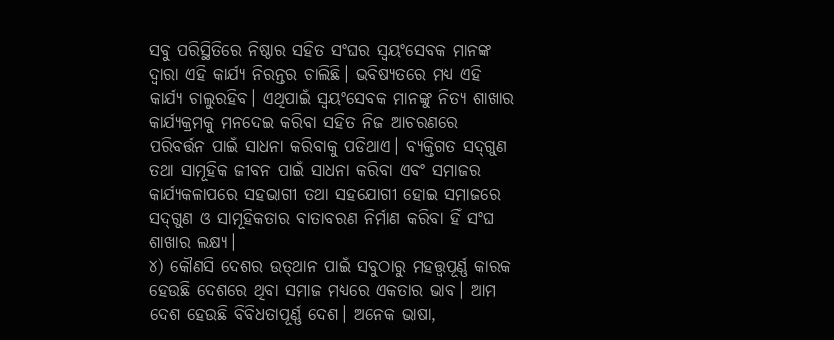ସବୁ ପରିସ୍ଥିତିରେ ନିଷ୍ଠାର ସହିତ ସଂଘର ସ୍ୱୟଂସେବକ ମାନଙ୍କ ଦ୍ୱାରା ଏହି କାର୍ଯ୍ୟ ନିରନ୍ତର ଚାଲିଛି। ଭବିଷ୍ୟତରେ ମଧ୍ୟ ଏହି କାର୍ଯ୍ୟ ଚାଲୁରହିବ। ଏଥିପାଇଁ ସ୍ୱୟଂସେବକ ମାନଙ୍କୁ ନିତ୍ୟ ଶାଖାର କାର୍ଯ୍ୟକ୍ରମକୁ ମନଦେଇ କରିବା ସହିତ ନିଜ ଆଚରଣରେ ପରିବର୍ତ୍ତନ ପାଇଁ ସାଧନା କରିବାକୁ ପଡିଥାଏ। ବ୍ୟକ୍ତିଗତ ସଦ୍‌ଗୁଣ ତଥା ସାମୂହିକ ଜୀବନ ପାଇଁ ସାଧନା କରିବା ଏବଂ ସମାଜର କାର୍ଯ୍ୟକଳାପରେ ସହଭାଗୀ ତଥା ସହଯୋଗୀ ହୋଇ ସମାଜରେ ସଦ୍‌ଗୁଣ ଓ ସାମୂହିକତାର ବାତାବରଣ ନିର୍ମାଣ କରିବା ହିଁ ସଂଘ ଶାଖାର ଲକ୍ଷ୍ୟ।
୪) କୌଣସି ଦେଶର ଉତ୍‌ଥାନ ପାଇଁ ସବୁଠାରୁ ମହତ୍ତ୍ୱପୂର୍ଣ୍ଣ କାରକ ହେଉଛି ଦେଶରେ ଥିବା ସମାଜ ମଧ୍ୟରେ ଏକତାର ଭାବ। ଆମ ଦେଶ ହେଉଛି ବିବିଧତାପୂର୍ଣ୍ଣ ଦେଶ। ଅନେକ ଭାଷା,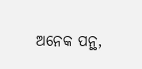ଅନେକ ପନ୍ଥ,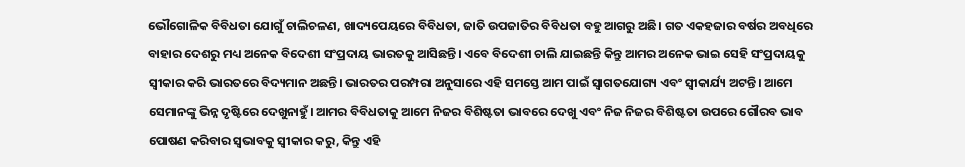ଭୌଗୋଳିକ ବିବିଧତା ଯୋଗୁଁ ଚାଲିଚଳଣ, ଖାଦ୍ୟପେୟରେ ବିବିଧତା, ଜାତି ଉପଜାତିର ବିବିଧତା ବହୁ ଆଗରୁ ଅଛି। ଗତ ଏକହଜାର ବର୍ଷର ଅବଧିରେ ବାହାର ଦେଶରୁ ମଧ୍ୟ ଅନେକ ବିଦେଶୀ ସଂପ୍ରଦାୟ ଭାରତକୁ ଆସିଛନ୍ତି। ଏବେ ବିଦେଶୀ ଚାଲି ଯାଇଛନ୍ତି କିନ୍ତୁ ଆମର ଅନେକ ଭାଇ ସେହି ସଂପ୍ରଦାୟକୁ ସ୍ୱୀକାର କରି ଭାରତରେ ବିଦ୍ୟମାନ ଅଛନ୍ତି। ଭାରତର ପରମ୍ପରା ଅନୁସାରେ ଏହି ସମସ୍ତେ ଆମ ପାଇଁ ସ୍ୱାଗତଯୋଗ୍ୟ ଏବଂ ସ୍ୱୀକାର୍ଯ୍ୟ ଅଟନ୍ତି। ଆମେ ସେମାନଙ୍କୁ ଭିନ୍ନ ଦୃଷ୍ଟିରେ ଦେଖୁନାହୁଁ। ଆମର ବିବିଧତାକୁ ଆମେ ନିଜର ବିଶିଷ୍ଟତା ଭାବରେ ଦେଖୁ ଏବଂ ନିଜ ନିଜର ବିଶିଷ୍ଟତା ଉପରେ ଗୌରବ ଭାବ ପୋଷଣ କରିବାର ସ୍ୱଭାବକୁ ସ୍ୱୀକାର କରୁ, କିନ୍ତୁ ଏହି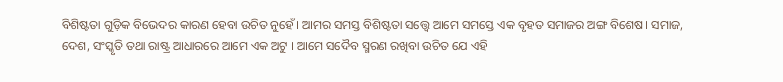ବିଶିଷ୍ଟତା ଗୁଡ଼ିକ ବିଭେଦର କାରଣ ହେବା ଉଚିତ ନୁହେଁ। ଆମର ସମସ୍ତ ବିଶିଷ୍ଟତା ସତ୍ତ୍ୱେ ଆମେ ସମସ୍ତେ ଏକ ବୃହତ ସମାଜର ଅଙ୍ଗ ବିଶେଷ। ସମାଜ, ଦେଶ, ସଂସ୍କୃତି ତଥା ରାଷ୍ଟ୍ର ଆଧାରରେ ଆମେ ଏକ ଅଟୁ । ଆମେ ସଦୈବ ସ୍ମରଣ ରଖିବା ଉଚିତ ଯେ ଏହି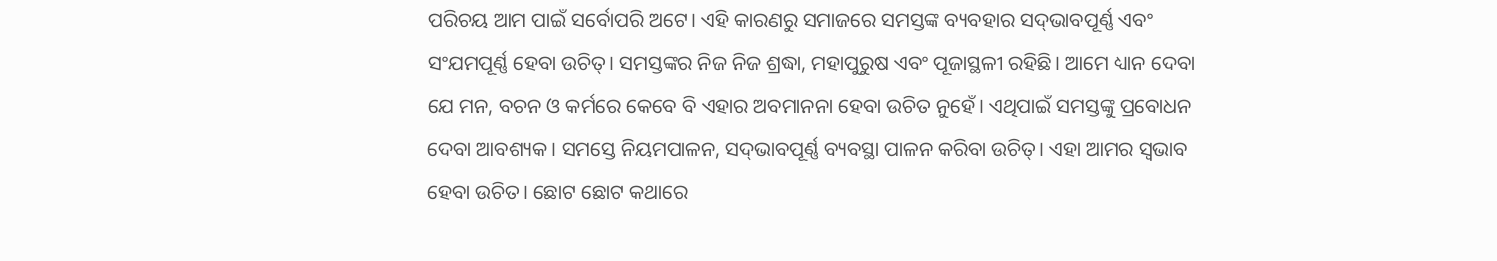ପରିଚୟ ଆମ ପାଇଁ ସର୍ବୋପରି ଅଟେ। ଏହି କାରଣରୁ ସମାଜରେ ସମସ୍ତଙ୍କ ବ୍ୟବହାର ସଦ୍‌ଭାବପୂର୍ଣ୍ଣ ଏବଂ ସଂଯମପୂର୍ଣ୍ଣ ହେବା ଉଚିତ୍‌। ସମସ୍ତଙ୍କର ନିଜ ନିଜ ଶ୍ରଦ୍ଧା, ମହାପୁରୁଷ ଏବଂ ପୂଜାସ୍ଥଳୀ ରହିଛି। ଆମେ ଧ୍ୟାନ ଦେବା ଯେ ମନ, ବଚନ ଓ କର୍ମରେ କେବେ ବି ଏହାର ଅବମାନନା ହେବା ଉଚିତ ନୁହେଁ। ଏଥିପାଇଁ ସମସ୍ତଙ୍କୁ ପ୍ରବୋଧନ ଦେବା ଆବଶ୍ୟକ। ସମସ୍ତେ ନିୟମପାଳନ, ସଦ୍‌ଭାବପୂର୍ଣ୍ଣ ବ୍ୟବସ୍ଥା ପାଳନ କରିବା ଉଚିତ୍‌। ଏହା ଆମର ସ୍ୱଭାବ ହେବା ଉଚିତ। ଛୋଟ ଛୋଟ କଥାରେ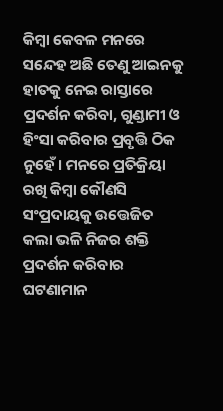କିମ୍ବା କେବଳ ମନରେ ସନ୍ଦେହ ଅଛି ତେଣୁ ଆଇନକୁ ହାତକୁ ନେଇ ରାସ୍ତାରେ ପ୍ରଦର୍ଶନ କରିବା, ଗୁଣ୍ଡାମୀ ଓ ହିଂସା କରିବାର ପ୍ରବୃତ୍ତି ଠିକ ନୁହେଁ। ମନରେ ପ୍ରତିକ୍ରିୟା ରଖି କିମ୍ବା କୌଣସି ସଂପ୍ରଦାୟକୁ ଉତ୍ତେଜିତ କଲା ଭଳି ନିଜର ଶକ୍ତି ପ୍ରଦର୍ଶନ କରିବାର ଘଟଣାମାନ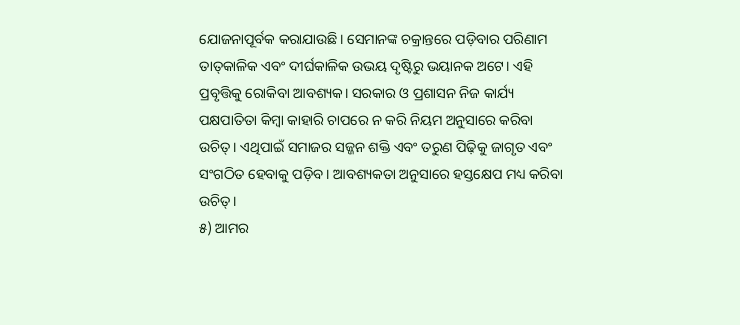ଯୋଜନାପୂର୍ବକ କରାଯାଉଛି। ସେମାନଙ୍କ ଚକ୍ରାନ୍ତରେ ପଡ଼ିବାର ପରିଣାମ ତାତ୍‌କାଳିକ ଏବଂ ଦୀର୍ଘକାଳିକ ଉଭୟ ଦୃଷ୍ଟିରୁ ଭୟାନକ ଅଟେ। ଏହି ପ୍ରବୃତ୍ତିକୁ ରୋକିବା ଆବଶ୍ୟକ। ସରକାର ଓ ପ୍ରଶାସନ ନିଜ କାର୍ଯ୍ୟ ପକ୍ଷପାତିତା କିମ୍ବା କାହାରି ଚାପରେ ନ କରି ନିୟମ ଅନୁସାରେ କରିବା ଉଚିତ୍‌। ଏଥିପାଇଁ ସମାଜର ସଜ୍ଜନ ଶକ୍ତି ଏବଂ ତରୁଣ ପିଢ଼ିକୁ ଜାଗୃତ ଏବଂ ସଂଗଠିତ ହେବାକୁ ପଡ଼ିବ। ଆବଶ୍ୟକତା ଅନୁସାରେ ହସ୍ତକ୍ଷେପ ମଧ୍ୟ କରିବା ଉଚିତ୍‌।
୫) ଆମର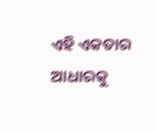ଏହି ଏକତାର ଆଧାରକୁ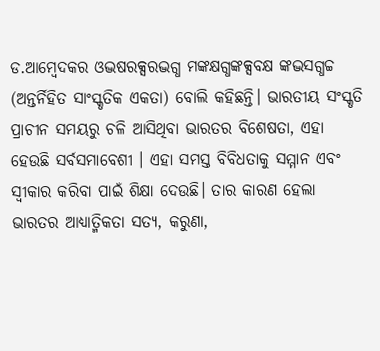ଡ.ଆମ୍ବେଦକର ଓଦ୍ଭଷରକ୍ସରଦ୍ଭଗ୍ଧ ମଙ୍କକ୍ଷଗ୍ଧଙ୍କକ୍ସବକ୍ଷ ଙ୍କଦ୍ଭସଗ୍ଧଚ୍ଚ (ଅନ୍ତର୍ନିହିତ ସାଂସ୍କୃତିକ ଏକତା) ବୋଲି କହିଛନ୍ତି। ଭାରତୀୟ ସଂସ୍କୃତି ପ୍ରାଚୀନ ସମୟରୁ ଚଳି ଆସିଥିବା ଭାରତର ବିଶେଷତା, ଏହା ହେଉଛି ସର୍ବସମାବେଶୀ । ଏହା ସମସ୍ତ ବିବିଧତାକୁ ସମ୍ମାନ ଏବଂ ସ୍ୱୀକାର କରିବା ପାଇଁ ଶିକ୍ଷା ଦେଉଛି। ତାର କାରଣ ହେଲା ଭାରତର ଆଧ୍ୟାତ୍ମିକତା ସତ୍ୟ, କରୁଣା,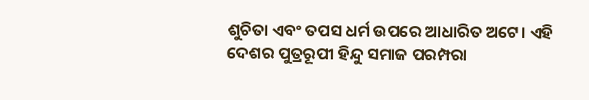ଶୁଚିତା ଏବଂ ତପସ ଧର୍ମ ଉପରେ ଆଧାରିତ ଅଟେ। ଏହି ଦେଶର ପୁତ୍ରରୂପୀ ହିନ୍ଦୁ ସମାଜ ପରମ୍ପରା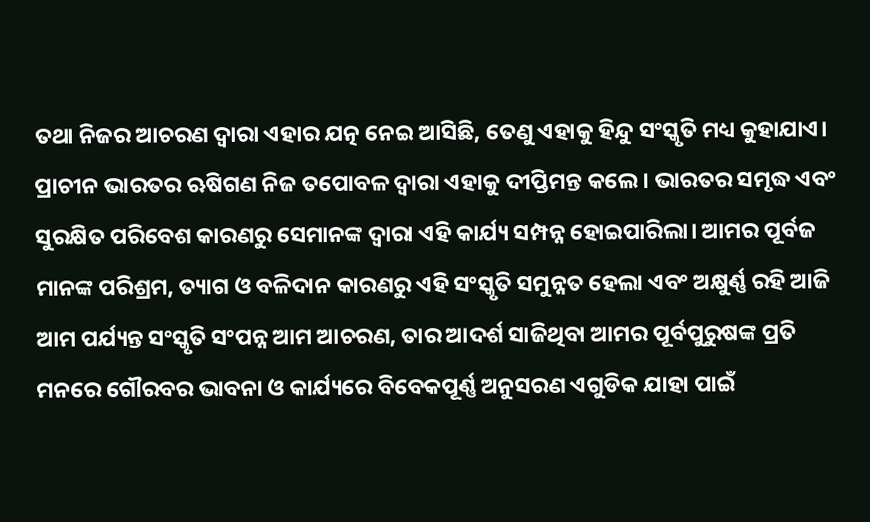ତଥା ନିଜର ଆଚରଣ ଦ୍ୱାରା ଏହାର ଯତ୍ନ ନେଇ ଆସିଛି, ତେଣୁ ଏହାକୁ ହିନ୍ଦୁ ସଂସ୍କୃତି ମଧ୍ୟ କୁହାଯାଏ। ପ୍ରାଚୀନ ଭାରତର ଋଷିଗଣ ନିଜ ତପୋବଳ ଦ୍ୱାରା ଏହାକୁ ଦୀପ୍ତିମନ୍ତ କଲେ। ଭାରତର ସମୃଦ୍ଧ ଏବଂ ସୁରକ୍ଷିତ ପରିବେଶ କାରଣରୁ ସେମାନଙ୍କ ଦ୍ୱାରା ଏହି କାର୍ଯ୍ୟ ସମ୍ପନ୍ନ ହୋଇପାରିଲା। ଆମର ପୂର୍ବଜ ମାନଙ୍କ ପରିଶ୍ରମ, ତ୍ୟାଗ ଓ ବଳିଦାନ କାରଣରୁ ଏହି ସଂସ୍କୃତି ସମୁନ୍ନତ ହେଲା ଏବଂ ଅକ୍ଷୁର୍ଣ୍ଣ ରହି ଆଜି ଆମ ପର୍ଯ୍ୟନ୍ତ ସଂସ୍କୃତି ସଂପନ୍ନ ଆମ ଆଚରଣ, ତାର ଆଦର୍ଶ ସାଜିଥିବା ଆମର ପୂର୍ବପୁରୁଷଙ୍କ ପ୍ରତି ମନରେ ଗୌରବର ଭାବନା ଓ କାର୍ଯ୍ୟରେ ବିବେକପୂର୍ଣ୍ଣ ଅନୁସରଣ ଏଗୁଡିକ ଯାହା ପାଇଁ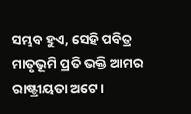ସମ୍ଭବ ହୁଏ, ସେହି ପବିତ୍ର ମାତୃଭୂମି ପ୍ରତି ଭକ୍ତି ଆମର ରାଷ୍ଟ୍ରୀୟତା ଅଟେ।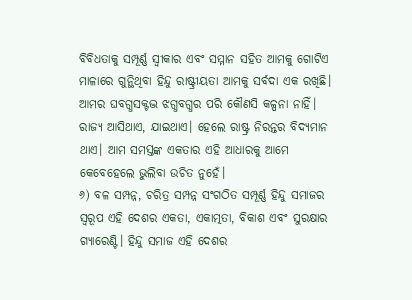ବିବିଧତାକୁ ସମ୍ପୂର୍ଣ୍ଣ ସ୍ୱୀକାର ଏବଂ ସମ୍ମାନ ସହିତ ଆମକୁ ଗୋଟିଏ ମାଳାରେ ଗୁନ୍ଥିଥିବା ହିନ୍ଦୁ ରାଷ୍ଟ୍ରୀୟତା ଆମକୁ ସର୍ବଦା ଏକ ରଖିଛି। ଆମର ଘବଗ୍ଧସକ୍ଟଦ୍ଭ ଝଗ୍ଧବଗ୍ଧର ପରି କୌଣସି କଳ୍ପନା ନାହିଁ। ରାଜ୍ୟ ଆସିଥାଏ, ଯାଇଥାଏ। ହେଲେ ରାଷ୍ଟ୍ର ନିରନ୍ତର ବିଦ୍ୟମାନ ଥାଏ। ଆମ ସମସ୍ତଙ୍କ ଏକତାର ଏହି ଆଧାରକୁ ଆମେ କେବେହେଲେ ଭୁଲିବା ଉଚିତ ନୁହେଁ।
୬) ବଳ ସମ୍ପନ୍ନ, ଚରିତ୍ର ସମ୍ପନ୍ନ ସଂଗଠିତ ସମ୍ପୂର୍ଣ୍ଣ ହିନ୍ଦୁ ସମାଜର ସ୍ୱରୂପ ଏହି ଦେଶର ଏକତା, ଏକାତ୍ମତା, ବିକାଶ ଏବଂ ସୁରକ୍ଷାର ଗ୍ୟାରେଣ୍ଟି। ହିନ୍ଦୁ ସମାଜ ଏହି ଦେଶର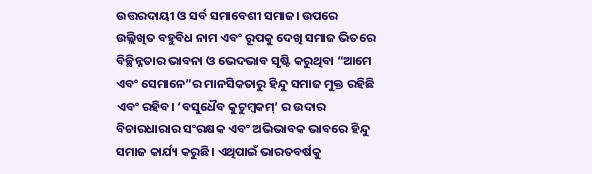ଉତ୍ତରଦାୟୀ ଓ ସର୍ବ ସମାବେଶୀ ସମାଜ। ଉପରେ ଉଲ୍ଲିଖିତ ବହୁବିଧ ନାମ ଏବଂ ରୂପକୁ ଦେଖି ସମାଜ ଭିତରେ ବିଚ୍ଛିନ୍ନତାର ଭାବନା ଓ ଭେଦଭାବ ସୃଷ୍ଟି କରୁଥିବା “ଆମେ ଏବଂ ସେମାନେ”ର ମାନସିକତାରୁ ହିନ୍ଦୁ ସମାଜ ମୁକ୍ତ ରହିଛି ଏବଂ ରହିବ। ‘ବସୁଧୈବ କୁଟୁମ୍ବକମ୍‌’ ର ଉଦାର ବିଚାରଧାରାର ସଂରକ୍ଷକ ଏବଂ ଅଭିଭାବକ ଭାବରେ ହିନ୍ଦୁ ସମାଜ କାର୍ଯ୍ୟ କରୁଛି। ଏଥିପାଇଁ ଭାରତବର୍ଷକୁ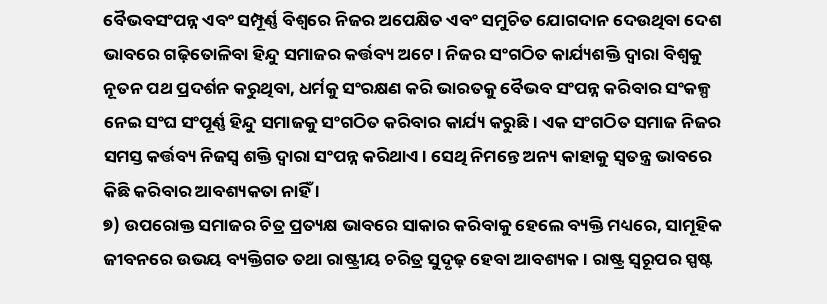ବୈଭବସଂପନ୍ନ ଏବଂ ସମ୍ପୂର୍ଣ୍ଣ ବିଶ୍ୱରେ ନିଜର ଅପେକ୍ଷିତ ଏବଂ ସମୁଚିତ ଯୋଗଦାନ ଦେଉଥିବା ଦେଶ ଭାବରେ ଗଢ଼ିତୋଳିବା ହିନ୍ଦୁ ସମାଜର କର୍ତ୍ତବ୍ୟ ଅଟେ। ନିଜର ସଂଗଠିତ କାର୍ଯ୍ୟଶକ୍ତି ଦ୍ୱାରା ବିଶ୍ୱକୁ ନୂତନ ପଥ ପ୍ରଦର୍ଶନ କରୁଥିବା, ଧର୍ମକୁ ସଂରକ୍ଷଣ କରି ଭାରତକୁ ବୈଭବ ସଂପନ୍ନ କରିବାର ସଂକଳ୍ପ ନେଇ ସଂଘ ସଂପୂର୍ଣ୍ଣ ହିନ୍ଦୁ ସମାଜକୁ ସଂଗଠିତ କରିବାର କାର୍ଯ୍ୟ କରୁଛି। ଏକ ସଂଗଠିତ ସମାଜ ନିଜର ସମସ୍ତ କର୍ତ୍ତବ୍ୟ ନିଜସ୍ୱ ଶକ୍ତି ଦ୍ୱାରା ସଂପନ୍ନ କରିଥାଏ। ସେଥି ନିମନ୍ତେ ଅନ୍ୟ କାହାକୁ ସ୍ୱତନ୍ତ୍ର ଭାବରେ କିଛି କରିବାର ଆବଶ୍ୟକତା ନାହିଁ ।
୭) ଉପରୋକ୍ତ ସମାଜର ଚିତ୍ର ପ୍ରତ୍ୟକ୍ଷ ଭାବରେ ସାକାର କରିବାକୁ ହେଲେ ବ୍ୟକ୍ତି ମଧ୍ୟରେ, ସାମୂହିକ ଜୀବନରେ ଉଭୟ ବ୍ୟକ୍ତିଗତ ତଥା ରାଷ୍ଟ୍ରୀୟ ଚରିତ୍ର ସୁଦୃଢ଼ ହେବା ଆବଶ୍ୟକ । ରାଷ୍ଟ୍ର ସ୍ୱରୂପର ସ୍ପଷ୍ଟ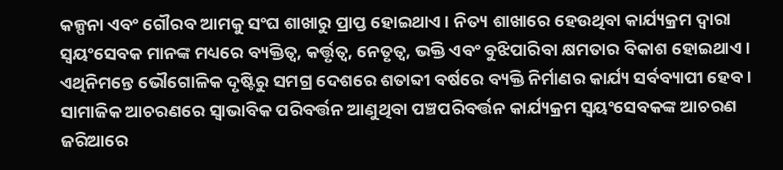କଳ୍ପନା ଏବଂ ଗୌରବ ଆମକୁ ସଂଘ ଶାଖାରୁ ପ୍ରାପ୍ତ ହୋଇଥାଏ। ନିତ୍ୟ ଶାଖାରେ ହେଉଥିବା କାର୍ଯ୍ୟକ୍ରମ ଦ୍ୱାରା ସ୍ୱୟଂସେବକ ମାନଙ୍କ ମଧ୍ୟରେ ବ୍ୟକ୍ତିତ୍ୱ, କର୍ତ୍ତୃତ୍ୱ, ନେତୃତ୍ୱ, ଭକ୍ତି ଏବଂ ବୁଝିପାରିବା କ୍ଷମତାର ବିକାଶ ହୋଇଥାଏ ।
ଏଥିନିମନ୍ତେ ଭୌଗୋଳିକ ଦୃଷ୍ଟିରୁ ସମଗ୍ର ଦେଶରେ ଶତାବ୍ଦୀ ବର୍ଷରେ ବ୍ୟକ୍ତି ନିର୍ମାଣର କାର୍ଯ୍ୟ ସର୍ବବ୍ୟାପୀ ହେବ । ସାମାଜିକ ଆଚରଣରେ ସ୍ୱାଭାବିକ ପରିବର୍ତ୍ତନ ଆଣୁଥିବା ପଞ୍ଚପରିବର୍ତ୍ତନ କାର୍ଯ୍ୟକ୍ରମ ସ୍ୱୟଂସେବକଙ୍କ ଆଚରଣ ଜରିଆରେ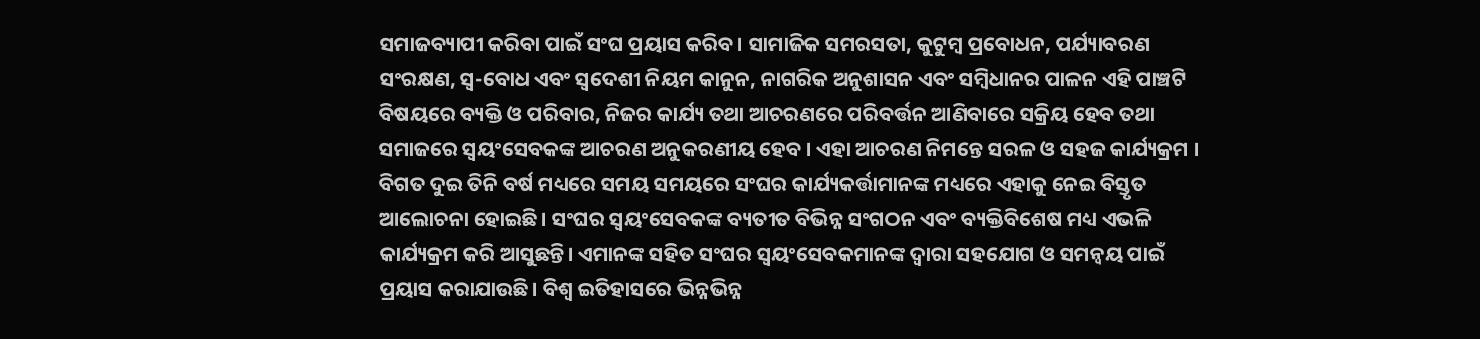ସମାଜବ୍ୟାପୀ କରିବା ପାଇଁ ସଂଘ ପ୍ରୟାସ କରିବ। ସାମାଜିକ ସମରସତା, କୁଟୁମ୍ବ ପ୍ରବୋଧନ, ପର୍ଯ୍ୟାବରଣ ସଂରକ୍ଷଣ, ସ୍ୱ-ବୋଧ ଏବଂ ସ୍ୱଦେଶୀ ନିୟମ କାନୁନ, ନାଗରିକ ଅନୁଶାସନ ଏବଂ ସମ୍ବିଧାନର ପାଳନ ଏହି ପାଞ୍ଚଟି ବିଷୟରେ ବ୍ୟକ୍ତି ଓ ପରିବାର, ନିଜର କାର୍ଯ୍ୟ ତଥା ଆଚରଣରେ ପରିବର୍ତ୍ତନ ଆଣିବାରେ ସକ୍ରିୟ ହେବ ତଥା ସମାଜରେ ସ୍ୱୟଂସେବକଙ୍କ ଆଚରଣ ଅନୁକରଣୀୟ ହେବ । ଏହା ଆଚରଣ ନିମନ୍ତେ ସରଳ ଓ ସହଜ କାର୍ଯ୍ୟକ୍ରମ । ବିଗତ ଦୁଇ ତିନି ବର୍ଷ ମଧ୍ୟରେ ସମୟ ସମୟରେ ସଂଘର କାର୍ଯ୍ୟକର୍ତ୍ତାମାନଙ୍କ ମଧ୍ୟରେ ଏହାକୁ ନେଇ ବିସ୍ତୃତ ଆଲୋଚନା ହୋଇଛି। ସଂଘର ସ୍ୱୟଂସେବକଙ୍କ ବ୍ୟତୀତ ବିଭିନ୍ନ ସଂଗଠନ ଏବଂ ବ୍ୟକ୍ତିବିଶେଷ ମଧ୍ୟ ଏଭଳି କାର୍ଯ୍ୟକ୍ରମ କରି ଆସୁଛନ୍ତି। ଏମାନଙ୍କ ସହିତ ସଂଘର ସ୍ୱୟଂସେବକମାନଙ୍କ ଦ୍ୱାରା ସହଯୋଗ ଓ ସମନ୍ୱୟ ପାଇଁ ପ୍ରୟାସ କରାଯାଉଛି। ବିଶ୍ୱ ଇତିହାସରେ ଭିନ୍ନଭିନ୍ନ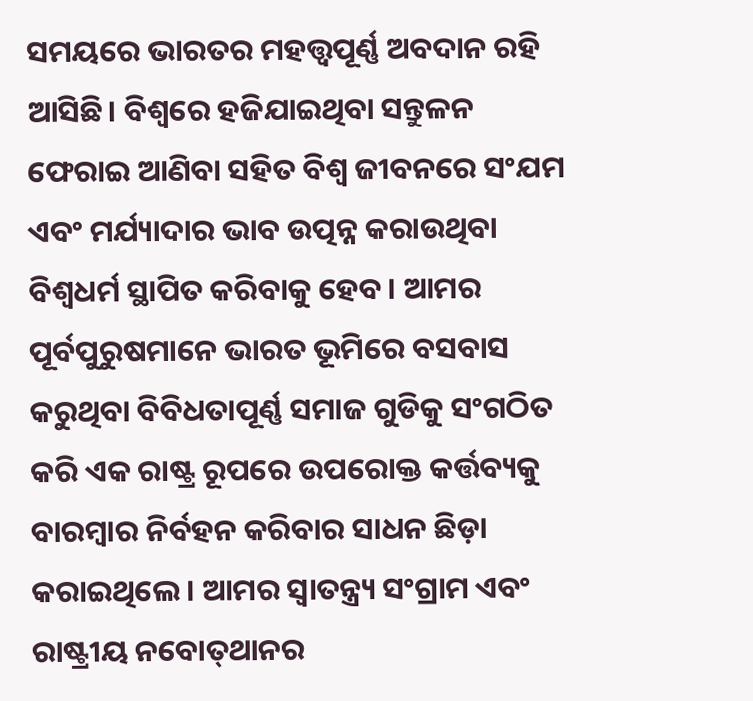ସମୟରେ ଭାରତର ମହତ୍ତ୍ୱପୂର୍ଣ୍ଣ ଅବଦାନ ରହି ଆସିଛି। ବିଶ୍ୱରେ ହଜିଯାଇଥିବା ସନ୍ତୁଳନ ଫେରାଇ ଆଣିବା ସହିତ ବିଶ୍ୱ ଜୀବନରେ ସଂଯମ ଏବଂ ମର୍ଯ୍ୟାଦାର ଭାବ ଉତ୍ପନ୍ନ କରାଉଥିବା ବିଶ୍ୱଧର୍ମ ସ୍ଥାପିତ କରିବାକୁ ହେବ । ଆମର ପୂର୍ବପୁରୁଷମାନେ ଭାରତ ଭୂମିରେ ବସବାସ କରୁଥିବା ବିବିଧତାପୂର୍ଣ୍ଣ ସମାଜ ଗୁଡିକୁ ସଂଗଠିତ କରି ଏକ ରାଷ୍ଟ୍ର ରୂପରେ ଉପରୋକ୍ତ କର୍ତ୍ତବ୍ୟକୁ ବାରମ୍ବାର ନିର୍ବହନ କରିବାର ସାଧନ ଛିଡ଼ା କରାଇଥିଲେ। ଆମର ସ୍ୱାତନ୍ତ୍ର‌୍ୟ ସଂଗ୍ରାମ ଏବଂ ରାଷ୍ଟ୍ରୀୟ ନବୋତ୍‌ଥାନର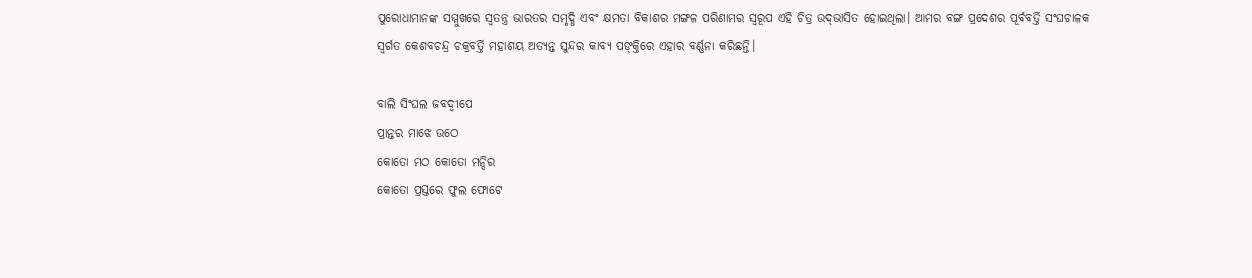ପୁରୋଧାମାନଙ୍କ ସମ୍ମୁଖରେ ସ୍ୱତନ୍ତ୍ର ଭାରତର ସମୃଦ୍ଧି ଏବଂ କ୍ଷମତା ବିକାଶର ମଙ୍ଗଳ ପରିଣାମର ସ୍ୱରୂପ ଏହି ଚିତ୍ର ଉଦ୍‌ଭାସିତ ହୋଇଥିଲା। ଆମର ବଙ୍ଗ ପ୍ରଦେଶର ପୂର୍ବବର୍ତ୍ତି ସଂଘଚାଳକ ସ୍ୱର୍ଗତ କେଶବଚନ୍ଦ୍ର ଚକ୍ରବର୍ତ୍ତି ମହାଶୟ ଅତ୍ୟନ୍ତ ସୁନ୍ଦର କାବ୍ୟ ପଙ୍‌କ୍ତିରେ ଏହାର ବର୍ଣ୍ଣନା କରିଛନ୍ତି।

ବାଲି ସିଂଘଲ ଜବଦ୍ୱୀପେ
ପ୍ରାନ୍ତର ମାଝେ ଉଠେ
କୋତୋ ମଠ କୋତୋ ମନ୍ଦିର
କୋତୋ ପ୍ରସ୍ତରେ ଫୁଲ ଫୋଟେ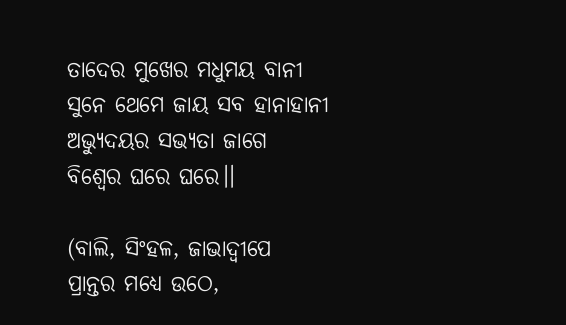ତାଦେର ମୁଖେର ମଧୁମୟ ବାନୀ
ସୁନେ ଥେମେ ଜାୟ ସବ ହାନାହାନୀ
ଅଭ୍ୟୁଦୟର ସଭ୍ୟତା ଜାଗେ
ବିଶ୍ୱେର ଘରେ ଘରେ।।

(ବାଲି, ସିଂହଳ, ଜାଭାଦ୍ୱୀପେ
ପ୍ରାନ୍ତର ମଧ୍ୟେ ଉଠେ,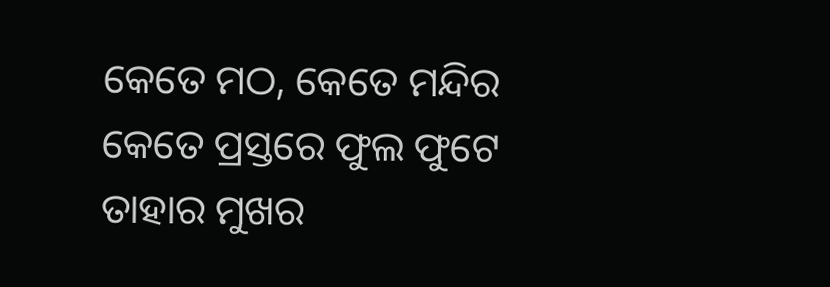କେତେ ମଠ, କେତେ ମନ୍ଦିର
କେତେ ପ୍ରସ୍ତରେ ଫୁଲ ଫୁଟେ
ତାହାର ମୁଖର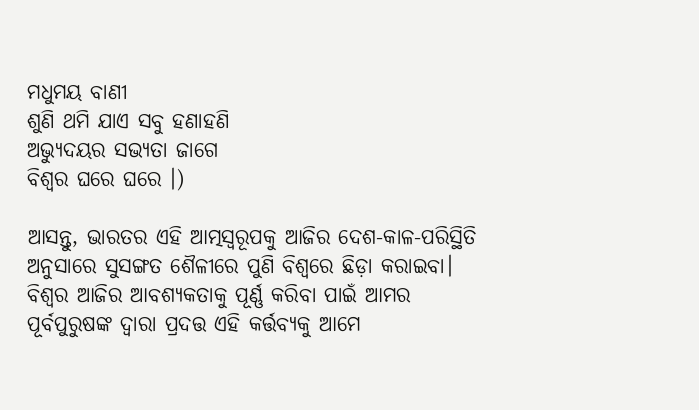ମଧୁମୟ ବାଣୀ
ଶୁଣି ଥମି ଯାଏ ସବୁ ହଣାହଣି
ଅଭ୍ୟୁଦୟର ସଭ୍ୟତା ଜାଗେ
ବିଶ୍ୱର ଘରେ ଘରେ ।)

ଆସନ୍ତୁ, ଭାରତର ଏହି ଆତ୍ମସ୍ୱରୂପକୁ ଆଜିର ଦେଶ-କାଳ-ପରିସ୍ଥିତି ଅନୁସାରେ ସୁସଙ୍ଗତ ଶୈଳୀରେ ପୁଣି ବିଶ୍ୱରେ ଛିଡ଼ା କରାଇବା। ବିଶ୍ୱର ଆଜିର ଆବଶ୍ୟକତାକୁ ପୂର୍ଣ୍ଣ କରିବା ପାଇଁ ଆମର ପୂର୍ବପୁରୁଷଙ୍କ ଦ୍ୱାରା ପ୍ରଦତ୍ତ ଏହି କର୍ତ୍ତବ୍ୟକୁ ଆମେ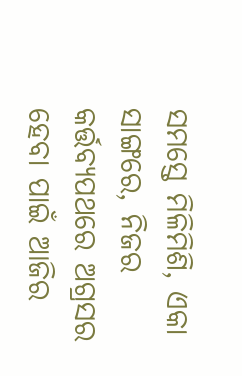ସମସ୍ତେ ମିଳିମିଶି, ଏକା ସାଙ୍ଗରେ, ନିଜର କର୍ତ୍ତବ୍ୟପଥରେ ଅଗ୍ରସର ହେବା ପାଇଁ ଆଜିର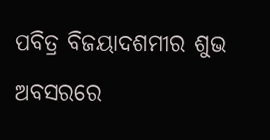ପବିତ୍ର ବିଜୟାଦଶମୀର ଶୁଭ ଅବସରରେ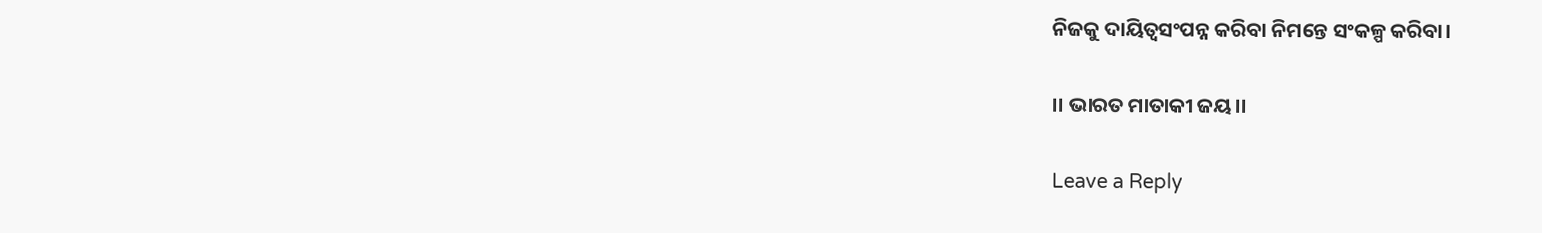ନିଜକୁ ଦାୟିତ୍ୱସଂପନ୍ନ କରିବା ନିମନ୍ତେ ସଂକଳ୍ପ କରିବା।

।। ଭାରତ ମାତାକୀ ଜୟ।।

Leave a Reply